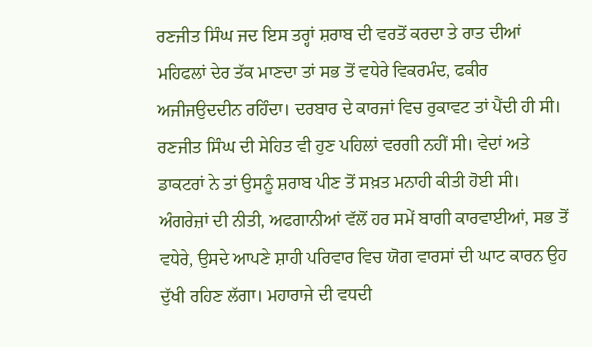ਰਣਜੀਤ ਸਿੰਘ ਜਦ ਇਸ ਤਰ੍ਹਾਂ ਸ਼ਰਾਬ ਦੀ ਵਰਤੋਂ ਕਰਦਾ ਤੇ ਰਾਤ ਦੀਆਂ ਮਹਿਫਲਾਂ ਦੇਰ ਤੱਕ ਮਾਣਦਾ ਤਾਂ ਸਭ ਤੋਂ ਵਧੇਰੇ ਵਿਕਰਮੰਦ, ਫਕੀਰ ਅਜੀਜਉਦਦੀਨ ਰਹਿੰਦਾ। ਦਰਬਾਰ ਦੇ ਕਾਰਜਾਂ ਵਿਚ ਰੁਕਾਵਟ ਤਾਂ ਪੈਂਦੀ ਹੀ ਸੀ। ਰਣਜੀਤ ਸਿੰਘ ਦੀ ਸੇਹਿਤ ਵੀ ਹੁਣ ਪਹਿਲਾਂ ਵਰਗੀ ਨਹੀਂ ਸੀ। ਵੇਦਾਂ ਅਤੇ ਡਾਕਟਰਾਂ ਨੇ ਤਾਂ ਉਸਨੂੰ ਸ਼ਰਾਬ ਪੀਣ ਤੋਂ ਸਖ਼ਤ ਮਨਾਹੀ ਕੀਤੀ ਹੋਈ ਸੀ।
ਅੰਗਰੇਜ਼ਾਂ ਦੀ ਨੀਤੀ, ਅਫਗਾਨੀਆਂ ਵੱਲੋਂ ਹਰ ਸਮੇਂ ਬਾਗੀ ਕਾਰਵਾਈਆਂ, ਸਭ ਤੋਂ ਵਧੇਰੇ, ਉਸਦੇ ਆਪਣੇ ਸ਼ਾਹੀ ਪਰਿਵਾਰ ਵਿਚ ਯੋਗ ਵਾਰਸਾਂ ਦੀ ਘਾਟ ਕਾਰਨ ਉਹ ਦੁੱਖੀ ਰਹਿਣ ਲੱਗਾ। ਮਹਾਰਾਜੇ ਦੀ ਵਧਦੀ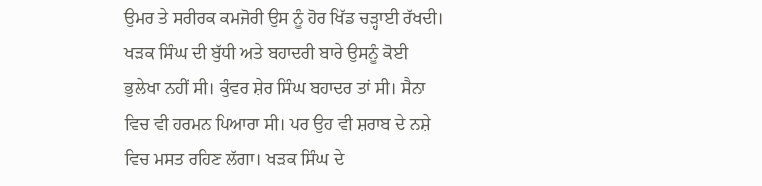ਉਮਰ ਤੇ ਸਰੀਰਕ ਕਮਜੋਰੀ ਉਸ ਨੂੰ ਹੋਰ ਖਿੱਡ ਚੜ੍ਹਾਈ ਰੱਖਦੀ। ਖੜਕ ਸਿੰਘ ਦੀ ਬੁੱਧੀ ਅਤੇ ਬਹਾਦਰੀ ਬਾਰੇ ਉਸਨੂੰ ਕੋਈ ਭੁਲੇਖਾ ਨਹੀਂ ਸੀ। ਕੁੰਵਰ ਸ਼ੇਰ ਸਿੰਘ ਬਹਾਦਰ ਤਾਂ ਸੀ। ਸੈਨਾ ਵਿਚ ਵੀ ਹਰਮਨ ਪਿਆਰਾ ਸੀ। ਪਰ ਉਹ ਵੀ ਸ਼ਰਾਬ ਦੇ ਨਸ਼ੇ ਵਿਚ ਮਸਤ ਰਹਿਣ ਲੱਗਾ। ਖੜਕ ਸਿੰਘ ਦੇ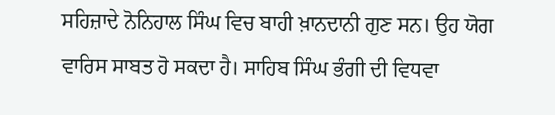ਸਹਿਜ਼ਾਦੇ ਨੋਨਿਹਾਲ ਸਿੰਘ ਵਿਚ ਬਾਹੀ ਖ਼ਾਨਦਾਨੀ ਗੁਣ ਸਨ। ਉਹ ਯੋਗ ਵਾਰਿਸ ਸਾਬਤ ਹੋ ਸਕਦਾ ਹੈ। ਸਾਹਿਬ ਸਿੰਘ ਭੰਗੀ ਦੀ ਵਿਧਵਾ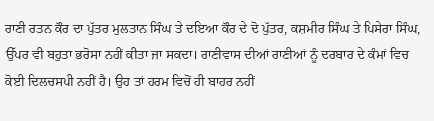ਰਾਣੀ ਰਤਨ ਕੌਰ ਦਾ ਪੁੱਤਰ ਮੁਲਤਾਨ ਸਿੰਘ ਤੇ ਦਇਆ ਕੌਰ ਦੇ ਦੋ ਪੁੱਤਰ, ਕਸ਼ਮੀਰ ਸਿੰਘ ਤੇ ਪਿਸੇਰਾ ਸਿੰਘ, ਉੱਪਰ ਵੀ ਬਹੁਤਾ ਭਰੋਸਾ ਨਹੀਂ ਕੀਤਾ ਜਾ ਸਕਦਾ। ਰਾਣੀਵਾਸ ਦੀਆਂ ਰਾਣੀਆਂ ਨੂੰ ਦਰਬਾਰ ਦੇ ਕੰਮਾਂ ਵਿਚ ਕੋਈ ਦਿਲਚਸਪੀ ਨਹੀਂ ਹੈ। ਉਹ ਤਾਂ ਹਰਮ ਵਿਚੋਂ ਹੀ ਬਾਹਰ ਨਹੀਂ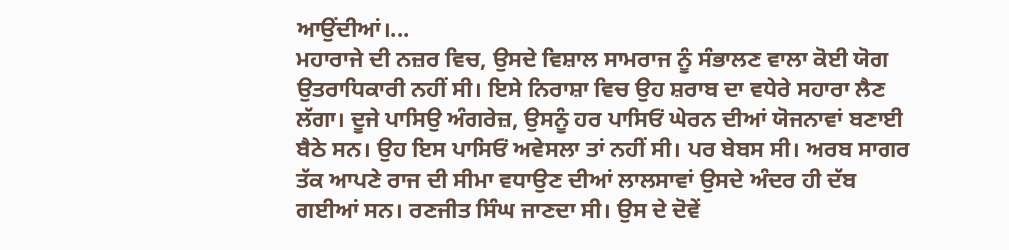ਆਉਂਦੀਆਂ।...
ਮਹਾਰਾਜੇ ਦੀ ਨਜ਼ਰ ਵਿਚ, ਉਸਦੇ ਵਿਸ਼ਾਲ ਸਾਮਰਾਜ ਨੂੰ ਸੰਭਾਲਣ ਵਾਲਾ ਕੋਈ ਯੋਗ ਉਤਰਾਧਿਕਾਰੀ ਨਹੀਂ ਸੀ। ਇਸੇ ਨਿਰਾਸ਼ਾ ਵਿਚ ਉਹ ਸ਼ਰਾਬ ਦਾ ਵਧੇਰੇ ਸਹਾਰਾ ਲੈਣ ਲੱਗਾ। ਦੂਜੇ ਪਾਸਿਉ ਅੰਗਰੇਜ਼, ਉਸਨੂੰ ਹਰ ਪਾਸਿਓਂ ਘੇਰਨ ਦੀਆਂ ਯੋਜਨਾਵਾਂ ਬਣਾਈ ਬੈਠੇ ਸਨ। ਉਹ ਇਸ ਪਾਸਿਓਂ ਅਵੇਸਲਾ ਤਾਂ ਨਹੀਂ ਸੀ। ਪਰ ਬੇਬਸ ਸੀ। ਅਰਬ ਸਾਗਰ ਤੱਕ ਆਪਣੇ ਰਾਜ ਦੀ ਸੀਮਾ ਵਧਾਉਣ ਦੀਆਂ ਲਾਲਸਾਵਾਂ ਉਸਦੇ ਅੰਦਰ ਹੀ ਦੱਬ ਗਈਆਂ ਸਨ। ਰਣਜੀਤ ਸਿੰਘ ਜਾਣਦਾ ਸੀ। ਉਸ ਦੇ ਦੋਵੇਂ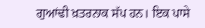ਗੁਆਂਢੀ ਖ਼ਤਰਨਾਕ ਸੱਪ ਹਨ। ਇਕ ਪਾਸੇ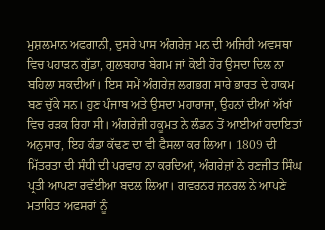ਮੁਸ਼ਲਮਾਨ ਅਫਗਾਨੀ, ਦੁਸਰੇ ਪਾਸ ਅੰਗਰੇਜ਼ ਮਨ ਦੀ ਅਜਿਹੀ ਅਵਸਥਾ ਵਿਚ ਪਹਾੜਨ ਗੁੱਡਾ, ਗੁਲਬਹਾਰ ਬੇਗਮ ਜਾਂ ਕੋਈ ਹੋਰ ਉਸਦਾ ਦਿਲ ਨਾ ਬਹਿਲਾ ਸਕਦੀਆਂ। ਇਸ ਸਮੇਂ ਅੰਗਰੇਜ਼ ਲਗਭਗ ਸਾਰੇ ਭਾਰਤ ਦੇ ਹਾਕਮ ਬਣ ਚੁੱਕੇ ਸਨ। ਹੁਣ ਪੰਜਾਬ ਅਤੇ ਉਸਦਾ ਮਹਾਰਾਜਾ, ਉਹਨਾਂ ਦੀਆਂ ਅੱਖਾਂ ਵਿਚ ਰੜਕ ਰਿਹਾ ਸੀ। ਅੰਗਰੇਜ਼ੀ ਹਕੂਮਤ ਨੇ ਲੰਡਨ ਤੋਂ ਆਈਆਂ ਹਦਾਇਤਾਂ ਅਨੁਸਾਰ, ਇਹ ਕੰਡਾ ਕੱਢਣ ਦਾ ਵੀ ਫੈਸਲਾ ਕਰ ਲਿਆ। 1809 ਦੀ ਮਿੱਤਰਤਾ ਦੀ ਸੰਧੀ ਦੀ ਪਰਵਾਹ ਨਾ ਕਰਦਿਆਂ, ਅੰਗਰੇਜ਼ਾਂ ਨੇ ਰਣਜੀਤ ਸਿੰਘ ਪ੍ਰਤੀ ਆਪਣਾ ਰਵੱਈਆ ਬਦਲ ਲਿਆ। ਗਵਰਨਰ ਜਨਰਲ ਨੇ ਆਪਣੇ ਮਤਾਹਿਤ ਅਫਸਰਾਂ ਨੂੰ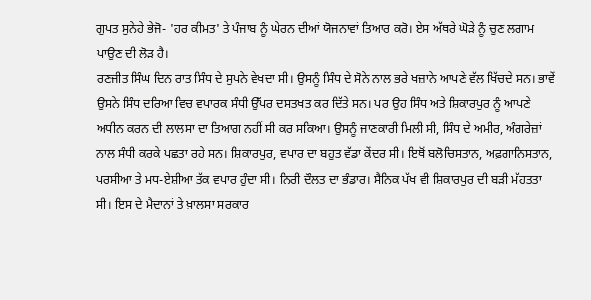ਗੁਪਤ ਸੁਨੇਹੇ ਭੇਜੋ- 'ਹਰ ਕੀਮਤ' ਤੇ ਪੰਜਾਬ ਨੂੰ ਘੇਰਨ ਦੀਆਂ ਯੋਜਨਾਵਾਂ ਤਿਆਰ ਕਰੋ। ਏਸ ਅੱਥਰੇ ਘੋੜੇ ਨੂੰ ਚੁਣ ਲਗਾਮ ਪਾਉਣ ਦੀ ਲੋੜ ਹੈ।
ਰਣਜੀਤ ਸਿੰਘ ਦਿਨ ਰਾਤ ਸਿੰਧ ਦੇ ਸੁਪਨੇ ਵੇਖਦਾ ਸੀ। ਉਸਨੂੰ ਸਿੰਧ ਦੇ ਸੋਨੇ ਨਾਲ ਭਰੇ ਖਜ਼ਾਨੇ ਆਪਣੇ ਵੱਲ ਖਿੱਚਦੇ ਸਨ। ਭਾਵੇਂ ਉਸਨੇ ਸਿੰਧ ਦਰਿਆ ਵਿਚ ਵਪਾਰਕ ਸੰਧੀ ਉੱਪਰ ਦਸਤਖਤ ਕਰ ਦਿੱਤੇ ਸਨ। ਪਰ ਉਹ ਸਿੰਧ ਅਤੇ ਸ਼ਿਕਾਰਪੁਰ ਨੂੰ ਆਪਣੇ ਅਧੀਨ ਕਰਨ ਦੀ ਲਾਲਸਾ ਦਾ ਤਿਆਗ ਨਹੀਂ ਸੀ ਕਰ ਸਕਿਆ। ਉਸਨੂੰ ਜਾਣਕਾਰੀ ਮਿਲੀ ਸੀ, ਸਿੰਧ ਦੇ ਅਮੀਰ, ਅੰਗਰੇਜ਼ਾਂ ਨਾਲ ਸੰਧੀ ਕਰਕੇ ਪਛਤਾ ਰਹੇ ਸਨ। ਸ਼ਿਕਾਰਪੁਰ, ਵਪਾਰ ਦਾ ਬਹੁਤ ਵੱਡਾ ਕੇਂਦਰ ਸੀ। ਇਥੋਂ ਬਲੋਚਿਸਤਾਨ, ਅਫ਼ਗਾਨਿਸਤਾਨ, ਪਰਸੀਆ ਤੇ ਮਧ-ਏਸ਼ੀਆ ਤੱਕ ਵਪਾਰ ਹੁੰਦਾ ਸੀ। ਨਿਰੀ ਦੌਲਤ ਦਾ ਭੰਡਾਰ। ਸੈਨਿਕ ਪੱਖ ਵੀ ਸ਼ਿਕਾਰਪੁਰ ਦੀ ਬੜੀ ਮੱਹਤਤਾ ਸੀ। ਇਸ ਦੇ ਮੈਦਾਨਾਂ ਤੇ ਖ਼ਾਲਸਾ ਸਰਕਾਰ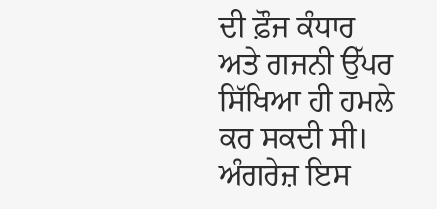ਦੀ ਫ਼ੌਜ ਕੰਧਾਰ ਅਤੇ ਗਜਨੀ ਉੱਪਰ ਸਿੱਖਿਆ ਹੀ ਹਮਲੇ ਕਰ ਸਕਦੀ ਸੀ।
ਅੰਗਰੇਜ਼ ਇਸ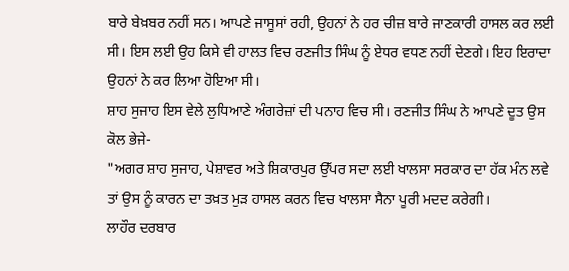ਬਾਰੇ ਬੇਖ਼ਬਰ ਨਹੀਂ ਸਨ। ਆਪਣੇ ਜਾਸੂਸਾਂ ਰਹੀ, ਉਹਨਾਂ ਨੇ ਹਰ ਚੀਜ਼ ਬਾਰੇ ਜਾਣਕਾਰੀ ਹਾਸਲ ਕਰ ਲਈ ਸੀ। ਇਸ ਲਈ ਉਹ ਕਿਸੇ ਵੀ ਹਾਲਤ ਵਿਚ ਰਣਜੀਤ ਸਿੰਘ ਨੂੰ ਏਧਰ ਵਧਣ ਨਹੀਂ ਦੇਣਗੇ। ਇਹ ਇਰਾਦਾ ਉਹਨਾਂ ਨੇ ਕਰ ਲਿਆ ਹੋਇਆ ਸੀ।
ਸ਼ਾਹ ਸੁਜਾਹ ਇਸ ਵੇਲੇ ਲੁਧਿਆਣੇ ਅੰਗਰੇਜ਼ਾਂ ਦੀ ਪਨਾਹ ਵਿਚ ਸੀ। ਰਣਜੀਤ ਸਿੰਘ ਨੇ ਆਪਣੇ ਦੂਤ ਉਸ ਕੋਲ ਭੇਜੇ-
"ਅਗਰ ਸ਼ਾਹ ਸੁਜਾਹ, ਪੇਸ਼ਾਵਰ ਅਤੇ ਸ਼ਿਕਾਰਪੁਰ ਉੱਪਰ ਸਦਾ ਲਈ ਖਾਲਸਾ ਸਰਕਾਰ ਦਾ ਹੱਕ ਮੰਨ ਲਵੇ ਤਾਂ ਉਸ ਨੂੰ ਕਾਰਨ ਦਾ ਤਖ਼ਤ ਮੁੜ ਹਾਸਲ ਕਰਨ ਵਿਚ ਖਾਲਸਾ ਸੈਨਾ ਪੂਰੀ ਮਦਦ ਕਰੇਗੀ।
ਲਾਹੌਰ ਦਰਬਾਰ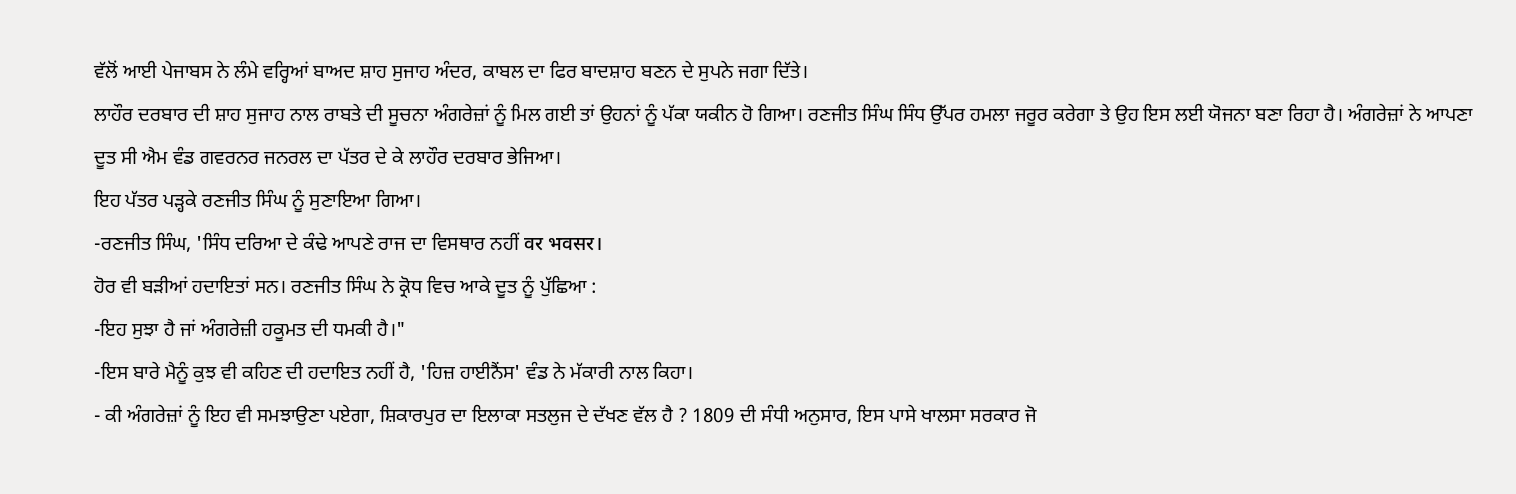ਵੱਲੋਂ ਆਈ ਪੇਜਾਬਸ ਨੇ ਲੰਮੇ ਵਰ੍ਹਿਆਂ ਬਾਅਦ ਸ਼ਾਹ ਸੁਜਾਹ ਅੰਦਰ, ਕਾਬਲ ਦਾ ਫਿਰ ਬਾਦਸ਼ਾਹ ਬਣਨ ਦੇ ਸੁਪਨੇ ਜਗਾ ਦਿੱਤੇ।
ਲਾਹੌਰ ਦਰਬਾਰ ਦੀ ਸ਼ਾਹ ਸੁਜਾਹ ਨਾਲ ਰਾਬਤੇ ਦੀ ਸੂਚਨਾ ਅੰਗਰੇਜ਼ਾਂ ਨੂੰ ਮਿਲ ਗਈ ਤਾਂ ਉਹਨਾਂ ਨੂੰ ਪੱਕਾ ਯਕੀਨ ਹੋ ਗਿਆ। ਰਣਜੀਤ ਸਿੰਘ ਸਿੰਧ ਉੱਪਰ ਹਮਲਾ ਜਰੂਰ ਕਰੇਗਾ ਤੇ ਉਹ ਇਸ ਲਈ ਯੋਜਨਾ ਬਣਾ ਰਿਹਾ ਹੈ। ਅੰਗਰੇਜ਼ਾਂ ਨੇ ਆਪਣਾ ਦੂਤ ਸੀ ਐਮ ਵੰਡ ਗਵਰਨਰ ਜਨਰਲ ਦਾ ਪੱਤਰ ਦੇ ਕੇ ਲਾਹੌਰ ਦਰਬਾਰ ਭੇਜਿਆ।
ਇਹ ਪੱਤਰ ਪੜ੍ਹਕੇ ਰਣਜੀਤ ਸਿੰਘ ਨੂੰ ਸੁਣਾਇਆ ਗਿਆ।
-ਰਣਜੀਤ ਸਿੰਘ, 'ਸਿੰਧ ਦਰਿਆ ਦੇ ਕੰਢੇ ਆਪਣੇ ਰਾਜ ਦਾ ਵਿਸਥਾਰ ਨਹੀਂ वर भवसर।
ਹੋਰ ਵੀ ਬੜੀਆਂ ਹਦਾਇਤਾਂ ਸਨ। ਰਣਜੀਤ ਸਿੰਘ ਨੇ ਕ੍ਰੋਧ ਵਿਚ ਆਕੇ ਦੂਤ ਨੂੰ ਪੁੱਛਿਆ :
-ਇਹ ਸੁਝਾ ਹੈ ਜਾਂ ਅੰਗਰੇਜ਼ੀ ਹਕੂਮਤ ਦੀ ਧਮਕੀ ਹੈ।"
-ਇਸ ਬਾਰੇ ਮੈਨੂੰ ਕੁਝ ਵੀ ਕਹਿਣ ਦੀ ਹਦਾਇਤ ਨਹੀਂ ਹੈ, 'ਹਿਜ਼ ਹਾਈਨੈਂਸ' ਵੰਡ ਨੇ ਮੱਕਾਰੀ ਨਾਲ ਕਿਹਾ।
- ਕੀ ਅੰਗਰੇਜ਼ਾਂ ਨੂੰ ਇਹ ਵੀ ਸਮਝਾਉਣਾ ਪਏਗਾ, ਸ਼ਿਕਾਰਪੁਰ ਦਾ ਇਲਾਕਾ ਸਤਲੁਜ ਦੇ ਦੱਖਣ ਵੱਲ ਹੈ ? 1809 ਦੀ ਸੰਧੀ ਅਨੁਸਾਰ, ਇਸ ਪਾਸੇ ਖਾਲਸਾ ਸਰਕਾਰ ਜੋ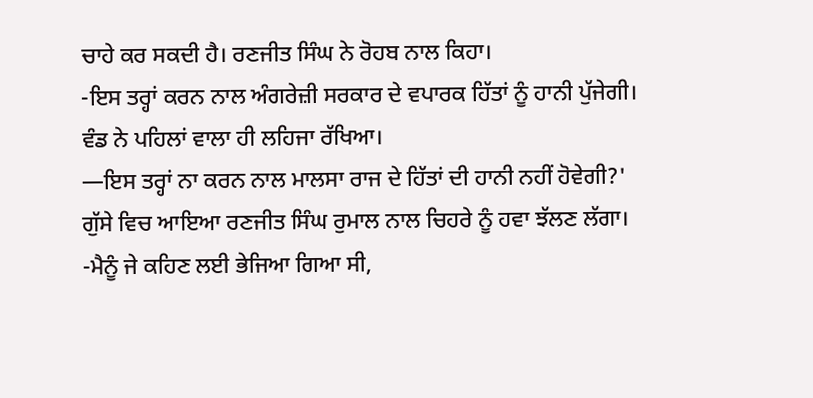ਚਾਹੇ ਕਰ ਸਕਦੀ ਹੈ। ਰਣਜੀਤ ਸਿੰਘ ਨੇ ਰੋਹਬ ਨਾਲ ਕਿਹਾ।
-ਇਸ ਤਰ੍ਹਾਂ ਕਰਨ ਨਾਲ ਅੰਗਰੇਜ਼ੀ ਸਰਕਾਰ ਦੇ ਵਪਾਰਕ ਹਿੱਤਾਂ ਨੂੰ ਹਾਨੀ ਪੁੱਜੇਗੀ। ਵੰਡ ਨੇ ਪਹਿਲਾਂ ਵਾਲਾ ਹੀ ਲਹਿਜਾ ਰੱਖਿਆ।
—ਇਸ ਤਰ੍ਹਾਂ ਨਾ ਕਰਨ ਨਾਲ ਮਾਲਸਾ ਰਾਜ ਦੇ ਹਿੱਤਾਂ ਦੀ ਹਾਨੀ ਨਹੀਂ ਹੋਵੇਗੀ?' ਗੁੱਸੇ ਵਿਚ ਆਇਆ ਰਣਜੀਤ ਸਿੰਘ ਰੁਮਾਲ ਨਾਲ ਚਿਹਰੇ ਨੂੰ ਹਵਾ ਝੱਲਣ ਲੱਗਾ।
-ਮੈਨੂੰ ਜੇ ਕਹਿਣ ਲਈ ਭੇਜਿਆ ਗਿਆ ਸੀ,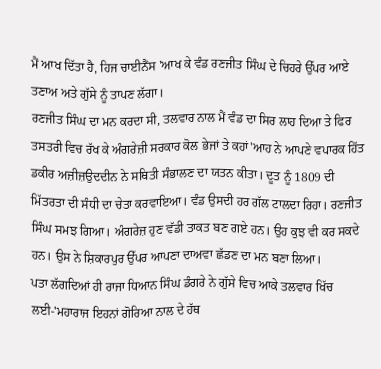ਮੈਂ ਆਖ ਦਿੱਤਾ ਹੈ, ਹਿਜ ਚਾਈਨੈਂਸ 'ਆਖ ਕੇ ਵੰਡ ਰਣਜੀਤ ਸਿੰਘ ਦੇ ਚਿਹਰੇ ਉੱਪਰ ਆਏ ਤਣਾਅ ਅਤੇ ਗੁੱਸੇ ਨੂੰ ਤਾਪਣ ਲੱਗਾ।
ਰਣਜੀਤ ਸਿੰਘ ਦਾ ਮਨ ਕਰਦਾ ਸੀ, ਤਲਵਾਰ ਨਾਲ ਮੈਂ ਵੰਡ ਦਾ ਸਿਰ ਲਾਹ ਦਿਆ ਤੇ ਫਿਰ ਤਸਤਰੀ ਵਿਚ ਰੱਖ ਕੇ ਅੰਗਰੇਜ਼ੀ ਸਰਕਾਰ ਕੋਲ ਭੇਜਾਂ ਤੇ ਕਹਾਂ'ਆਹ ਨੇ ਆਪਣੇ ਵਪਾਰਕ ਹਿੱਤ
ਡਕੀਰ ਅਜ਼ੀਜ਼ਉਦਦੀਨ ਨੇ ਸਥਿਤੀ ਸੰਭਾਲਣ ਦਾ ਯਤਨ ਕੀਤਾ। ਦੂਤ ਨੂੰ 1809 ਦੀ ਮਿੱਤਰਤਾ ਦੀ ਸੰਧੀ ਦਾ ਚੇਤਾ ਕਰਵਾਇਆ। ਵੰਡ ਉਸਦੀ ਹਰ ਗੱਲ ਟਾਲਦਾ ਰਿਹਾ। ਰਣਜੀਤ ਸਿੰਘ ਸਮਝ ਗਿਆ। ਅੰਗਰੇਜ਼ ਹੁਣ ਵੱਡੀ ਤਾਕਤ ਬਣ ਗਏ ਹਨ। ਉਹ ਕੁਝ ਵੀ ਕਰ ਸਕਦੇ ਹਨ। ਉਸ ਨੇ ਸ਼ਿਕਾਰਪੁਰ ਉੱਪਰ ਆਪਣਾ ਦਾਅਵਾ ਛੱਡਣ ਦਾ ਮਨ ਬਣਾ ਲਿਆ।
ਪਤਾ ਲੱਗਦਿਆਂ ਹੀ ਰਾਜਾ ਧਿਆਨ ਸਿੰਘ ਡੰਗਰੇ ਨੇ ਗੁੱਸੇ ਵਿਚ ਆਕੇ ਤਲਵਾਰ ਖਿੱਚ ਲਈ-'ਮਹਾਰਾਜ ਇਹਨਾਂ ਗੋਰਿਆ ਨਾਲ ਦੇ ਹੱਥ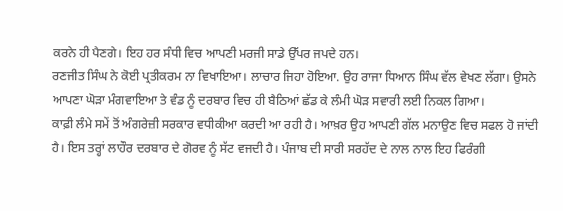ਕਰਨੇ ਹੀ ਪੈਣਗੇ। ਇਹ ਹਰ ਸੰਧੀ ਵਿਚ ਆਪਣੀ ਮਰਜੀ ਸਾਡੇ ਉੱਪਰ ਜਪਦੇ ਹਨ।
ਰਣਜੀਤ ਸਿੰਘ ਨੇ ਕੋਈ ਪ੍ਰਤੀਕਰਮ ਨਾ ਵਿਖਾਇਆ। ਲਾਚਾਰ ਜਿਹਾ ਹੋਇਆ. ਉਹ ਰਾਜਾ ਧਿਆਨ ਸਿੰਘ ਵੱਲ ਵੇਖਣ ਲੱਗਾ। ਉਸਨੇ ਆਪਣਾ ਘੋੜਾ ਮੰਗਵਾਇਆ ਤੇ ਵੰਡ ਨੂੰ ਦਰਬਾਰ ਵਿਚ ਹੀ ਬੈਠਿਆਂ ਛੱਡ ਕੇ ਲੰਮੀ ਘੋੜ ਸਵਾਰੀ ਲਈ ਨਿਕਲ ਗਿਆ।
ਕਾਫ਼ੀ ਲੰਮੇ ਸਮੇਂ ਤੋਂ ਅੰਗਰੇਜ਼ੀ ਸਰਕਾਰ ਵਧੀਕੀਆ ਕਰਦੀ ਆ ਰਹੀ ਹੈ। ਆਖ਼ਰ ਉਹ ਆਪਣੀ ਗੱਲ ਮਨਾਉਣ ਵਿਚ ਸਫਲ ਹੋ ਜਾਂਦੀ ਹੈ। ਇਸ ਤਰ੍ਹਾਂ ਲਾਹੌਰ ਦਰਬਾਰ ਦੇ ਗੋਰਵ ਨੂੰ ਸੱਟ ਵਜਦੀ ਹੈ। ਪੰਜਾਬ ਦੀ ਸਾਰੀ ਸਰਹੱਦ ਦੇ ਨਾਲ ਨਾਲ ਇਹ ਫਿਰੰਗੀ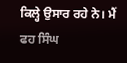ਕਿਲ੍ਹੇ ਉਸਾਰ ਰਹੇ ਨੇ। ਮੈਂ ਫਹ ਸਿੰਘ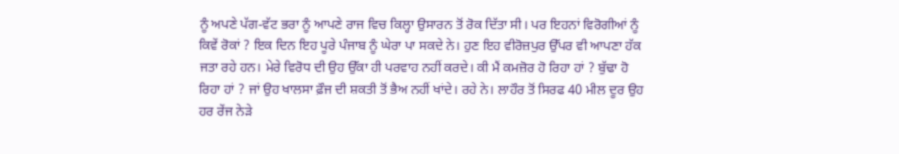ਨੂੰ ਅਪਣੇ ਪੱਗ-ਵੱਟ ਭਰਾ ਨੂੰ ਆਪਣੇ ਰਾਜ ਵਿਚ ਕਿਲ੍ਹਾ ਉਸਾਰਨ ਤੋਂ ਰੋਕ ਦਿੱਤਾ ਸੀ। ਪਰ ਇਹਨਾਂ ਵਿਰੋਗੀਆਂ ਨੂੰ ਕਿਵੇਂ ਰੋਕਾਂ ? ਇਕ ਦਿਨ ਇਹ ਪੂਰੇ ਪੰਜਾਬ ਨੂੰ ਘੇਰਾ ਪਾ ਸਕਦੇ ਨੇ। ਹੁਣ ਇਹ ਵੀਰੋਜ਼ਪੁਰ ਉੱਪਰ ਵੀ ਆਪਣਾ ਹੱਕ ਜਤਾ ਰਹੇ ਹਨ। ਮੇਰੇ ਵਿਰੋਧ ਦੀ ਉਹ ਉੱਕਾ ਹੀ ਪਰਵਾਹ ਨਹੀਂ ਕਰਦੇ। ਕੀ ਮੈਂ ਕਮਜ਼ੋਰ ਹੋ ਰਿਹਾ ਹਾਂ ? ਬੁੱਢਾ ਹੋ ਰਿਹਾ ਹਾਂ ? ਜਾਂ ਉਹ ਖਾਲਸਾ ਫ਼ੌਜ ਦੀ ਸ਼ਕਤੀ ਤੋਂ ਭੈਅ ਨਹੀਂ ਖਾਂਦੇ। ਰਹੇ ਨੇ। ਲਾਹੌਰ ਤੋਂ ਸਿਰਫ 40 ਮੀਲ ਦੂਰ ਉਹ ਹਰ ਰੇਂਜ ਨੇੜੇ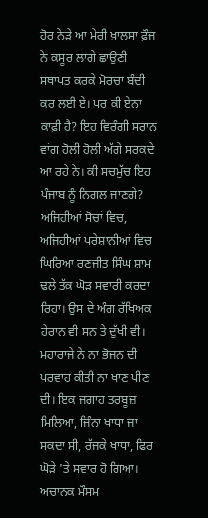ਹੋਰ ਨੇੜੇ ਆ ਮੇਰੀ ਖ਼ਾਲਸਾ ਫ਼ੌਜ ਨੇ ਕਸੂਰ ਲਾਗੇ ਛਾਉਣੀ ਸਥਾਪਤ ਕਰਕੇ ਮੋਰਚਾ ਬੰਦੀ ਕਰ ਲਈ ਏ। ਪਰ ਕੀ ਏਨਾ ਕਾਫ਼ੀ ਹੈ? ਇਹ ਵਿਰੰਗੀ ਸਰਾਨ ਵਾਂਗ ਹੋਲੀ ਹੋਲੀ ਅੱਗੇ ਸਰਕਦੇ ਆ ਰਹੇ ਨੇ। ਕੀ ਸਚਮੁੱਚ ਇਹ ਪੰਜਾਬ ਨੂੰ ਨਿਗਲ ਜਾਣਗੇ? ਅਜਿਹੀਆਂ ਸੋਚਾਂ ਵਿਚ, ਅਜਿਹੀਆਂ ਪਰੇਸ਼ਾਨੀਆਂ ਵਿਚ ਘਿਰਿਆ ਰਣਜੀਤ ਸਿੰਘ ਸ਼ਾਮ ਢਲੇ ਤੱਕ ਘੋੜ ਸਵਾਰੀ ਕਰਦਾ ਰਿਹਾ। ਉਸ ਦੇ ਅੰਗ ਰੱਖਿਅਕ ਹੇਰਾਨ ਵੀ ਸਨ ਤੇ ਦੁੱਖੀ ਵੀ। ਮਹਾਰਾਜੇ ਨੇ ਨਾ ਭੋਜਨ ਦੀ ਪਰਵਾਹ ਕੀਤੀ ਨਾ ਖਾਣ ਪੀਣ ਦੀ। ਇਕ ਜਗਾਹ ਤਰਬੂਜ਼ ਮਿਲਿਆ, ਜਿੰਨਾ ਖਾਧਾ ਜਾ ਸਕਦਾ ਸੀ, ਰੱਜਕੇ ਖਾਧਾ, ਫਿਰ ਘੋੜੇ 'ਤੇ ਸਵਾਰ ਹੋ ਗਿਆ।
ਅਚਾਨਕ ਮੌਸਮ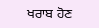ਖਰਾਬ ਹੋਣ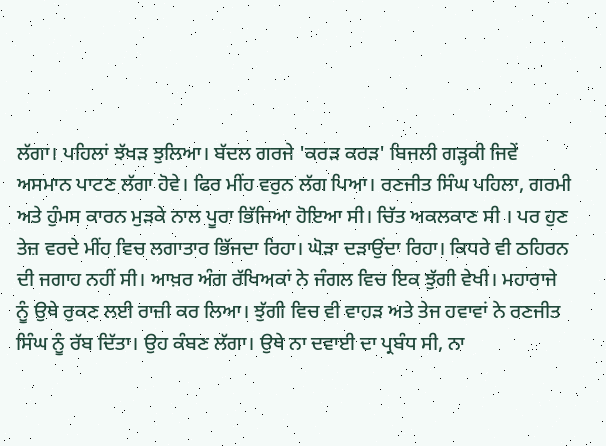ਲੱਗਾ। ਪਹਿਲਾਂ ਝੱਖੜ ਝੁਲਿਆ। ਬੱਦਲ ਗਰਜੇ 'ਕਰੜ ਕਰੜ' ਬਿਜਲੀ ਗੜ੍ਹਕੀ ਜਿਵੇਂ ਅਸਮਾਨ ਪਾਟਣ ਲੱਗਾ ਹੋਵੇ। ਫਿਰ ਮੀਂਹ ਵਰੁਨ ਲੱਗ ਪਿਆ। ਰਣਜੀਤ ਸਿੰਘ ਪਹਿਲਾ, ਗਰਮੀ ਅਤੇ ਹੁੰਮਸ ਕਾਰਨ ਮੁੜਕੇ ਨਾਲ ਪੂਰਾ ਭਿੱਜਿਆ ਹੋਇਆ ਸੀ। ਚਿੱਤ ਅਕਲਕਾਣ ਸੀ । ਪਰ ਹੁਣ ਤੇਜ਼ ਵਰਦੇ ਮੀਂਹ ਵਿਚ ਲਗਾਤਾਰ ਭਿੱਜਦਾ ਰਿਹਾ। ਘੋੜਾ ਦੜਾਉਂਦਾ ਰਿਹਾ। ਕਿਧਰੇ ਵੀ ਠਹਿਰਨ ਦੀ ਜਗਾਹ ਨਹੀਂ ਸੀ। ਆਖ਼ਰ ਅੰਗ ਰੱਖਿਅਕਾਂ ਨੇ ਜੰਗਲ ਵਿਚ ਇਕ ਝੁੱਗੀ ਵੇਖੀ। ਮਹਾਰਾਜੇ ਨੂੰ ਉਥੇ ਰੁਕਣ ਲਈ ਰਾਜ਼ੀ ਕਰ ਲਿਆ। ਝੁੱਗੀ ਵਿਚ ਵੀ ਵਾਹੜ ਅਤੇ ਤੇਜ ਹਵਾਵਾਂ ਨੇ ਰਣਜੀਤ ਸਿੰਘ ਨੂੰ ਰੱਬ ਦਿੱਤਾ। ਉਹ ਕੰਬਣ ਲੱਗਾ। ਉਥੇ ਨਾ ਦਵਾਈ ਦਾ ਪ੍ਰਬੰਧ ਸੀ, ਨਾ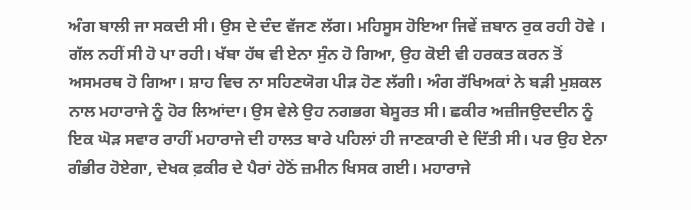ਅੰਗ ਬਾਲੀ ਜਾ ਸਕਦੀ ਸੀ। ਉਸ ਦੇ ਦੰਦ ਵੱਜਣ ਲੱਗ। ਮਹਿਸੂਸ ਹੋਇਆ ਜਿਵੇਂ ਜ਼ਬਾਨ ਰੁਕ ਰਹੀ ਹੋਵੇ । ਗੱਲ ਨਹੀਂ ਸੀ ਹੋ ਪਾ ਰਹੀ। ਖੱਬਾ ਹੱਥ ਵੀ ਏਨਾ ਸੁੰਨ ਹੋ ਗਿਆ, ਉਹ ਕੋਈ ਵੀ ਹਰਕਤ ਕਰਨ ਤੋਂ ਅਸਮਰਥ ਹੋ ਗਿਆ। ਸ਼ਾਹ ਵਿਚ ਨਾ ਸਹਿਣਯੋਗ ਪੀੜ ਹੋਣ ਲੱਗੀ। ਅੰਗ ਰੱਖਿਅਕਾਂ ਨੇ ਬੜੀ ਮੁਸ਼ਕਲ ਨਾਲ ਮਹਾਰਾਜੇ ਨੂੰ ਹੋਰ ਲਿਆਂਦਾ। ਉਸ ਵੇਲੇ ਉਹ ਨਗਭਗ ਬੇਸੂਰਤ ਸੀ। ਛਕੀਰ ਅਜ਼ੀਜਉਦਦੀਨ ਨੂੰ ਇਕ ਘੋੜ ਸਵਾਰ ਰਾਹੀਂ ਮਹਾਰਾਜੇ ਦੀ ਹਾਲਤ ਬਾਰੇ ਪਹਿਲਾਂ ਹੀ ਜਾਣਕਾਰੀ ਦੇ ਦਿੱਤੀ ਸੀ। ਪਰ ਉਹ ਏਨਾ ਗੰਭੀਰ ਹੋਏਗਾ, ਦੇਖਕ ਫ਼ਕੀਰ ਦੇ ਪੈਰਾਂ ਹੇਠੋਂ ਜ਼ਮੀਨ ਖਿਸਕ ਗਈ। ਮਹਾਰਾਜੇ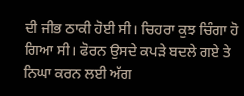ਦੀ ਜੀਭ ਠਾਕੀ ਹੋਈ ਸੀ। ਚਿਹਰਾ ਕੁਝ ਚਿੰਗਾ ਹੋ ਗਿਆ ਸੀ। ਫੋਰਨ ਉਸਦੇ ਕਪੜੇ ਬਦਲੇ ਗਏ ਤੇ ਨਿਘਾ ਕਰਨ ਲਈ ਅੱਗ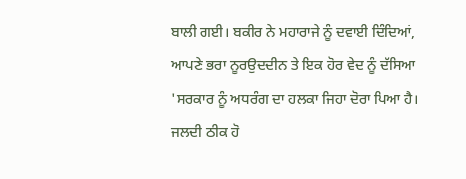ਬਾਲੀ ਗਈ। ਬਕੀਰ ਨੇ ਮਹਾਰਾਜੇ ਨੂੰ ਦਵਾਈ ਦਿੰਦਿਆਂ, ਆਪਣੇ ਭਰਾ ਨੂਰਉਦਦੀਨ ਤੇ ਇਕ ਹੋਰ ਵੇਦ ਨੂੰ ਦੱਸਿਆ 'ਸਰਕਾਰ ਨੂੰ ਅਧਰੰਗ ਦਾ ਹਲਕਾ ਜਿਹਾ ਦੋਰਾ ਪਿਆ ਹੈ। ਜਲਦੀ ਠੀਕ ਹੋ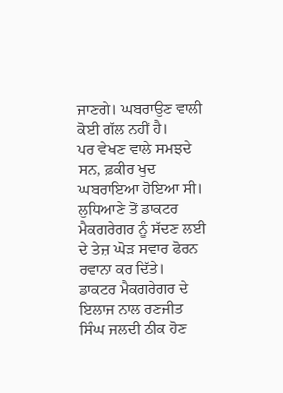ਜਾਣਗੇ। ਘਬਰਾਉਣ ਵਾਲੀ ਕੋਈ ਗੱਲ ਨਹੀਂ ਹੈ।
ਪਰ ਵੇਖਣ ਵਾਲੇ ਸਮਝਦੇ ਸਨ, ਫ਼ਕੀਰ ਖੁਦ ਘਬਰਾਇਆ ਹੋਇਆ ਸੀ। ਲੁਧਿਆਣੇ ਤੋਂ ਡਾਕਟਰ ਮੈਕਗਰੇਗਰ ਨੂੰ ਸੱਦਣ ਲਈ ਦੇ ਤੇਜ਼ ਘੋੜ ਸਵਾਰ ਫੋਰਨ ਰਵਾਨਾ ਕਰ ਦਿੱਤੇ।
ਡਾਕਟਰ ਮੈਕਗਰੇਗਰ ਦੇ ਇਲਾਜ ਨਾਲ ਰਣਜੀਤ ਸਿੰਘ ਜਲਦੀ ਠੀਕ ਹੋਣ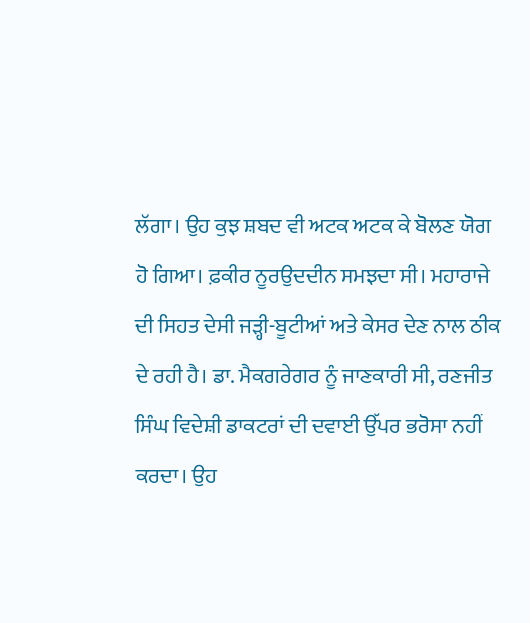ਲੱਗਾ। ਉਹ ਕੁਝ ਸ਼ਬਦ ਵੀ ਅਟਕ ਅਟਕ ਕੇ ਬੋਲਣ ਯੋਗ ਹੋ ਗਿਆ। ਫ਼ਕੀਰ ਨੂਰਉਦਦੀਨ ਸਮਝਦਾ ਸੀ। ਮਹਾਰਾਜੇ ਦੀ ਸਿਹਤ ਦੇਸੀ ਜੜ੍ਹੀ-ਬੂਟੀਆਂ ਅਤੇ ਕੇਸਰ ਦੇਣ ਨਾਲ ਠੀਕ ਦੇ ਰਹੀ ਹੈ। ਡਾ. ਮੈਕਗਰੇਗਰ ਨੂੰ ਜਾਣਕਾਰੀ ਸੀ, ਰਣਜੀਤ ਸਿੰਘ ਵਿਦੇਸ਼ੀ ਡਾਕਟਰਾਂ ਦੀ ਦਵਾਈ ਉੱਪਰ ਭਰੋਸਾ ਨਹੀਂ ਕਰਦਾ। ਉਹ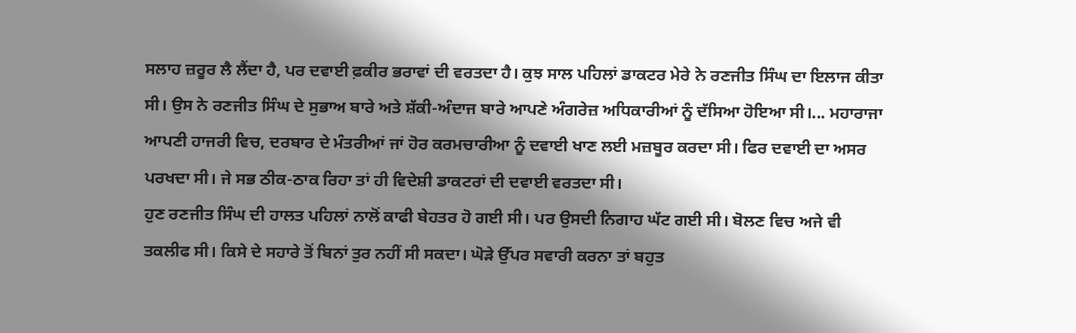ਸਲਾਹ ਜ਼ਰੂਰ ਲੈ ਲੈਂਦਾ ਹੈ, ਪਰ ਦਵਾਈ ਫ਼ਕੀਰ ਭਰਾਵਾਂ ਦੀ ਵਰਤਦਾ ਹੈ। ਕੁਝ ਸਾਲ ਪਹਿਲਾਂ ਡਾਕਟਰ ਮੇਰੇ ਨੇ ਰਣਜੀਤ ਸਿੰਘ ਦਾ ਇਲਾਜ ਕੀਤਾ ਸੀ। ਉਸ ਨੇ ਰਣਜੀਤ ਸਿੰਘ ਦੇ ਸੁਭਾਅ ਬਾਰੇ ਅਤੇ ਸ਼ੱਕੀ-ਅੰਦਾਜ ਬਾਰੇ ਆਪਣੇ ਅੰਗਰੇਜ਼ ਅਧਿਕਾਰੀਆਂ ਨੂੰ ਦੱਸਿਆ ਹੋਇਆ ਸੀ।... ਮਹਾਰਾਜਾ ਆਪਣੀ ਹਾਜਰੀ ਵਿਚ, ਦਰਬਾਰ ਦੇ ਮੰਤਰੀਆਂ ਜਾਂ ਹੋਰ ਕਰਮਚਾਰੀਆ ਨੂੰ ਦਵਾਈ ਖਾਣ ਲਈ ਮਜ਼ਬੂਰ ਕਰਦਾ ਸੀ। ਫਿਰ ਦਵਾਈ ਦਾ ਅਸਰ ਪਰਖਦਾ ਸੀ। ਜੇ ਸਭ ਠੀਕ-ਠਾਕ ਰਿਹਾ ਤਾਂ ਹੀ ਵਿਦੇਸ਼ੀ ਡਾਕਟਰਾਂ ਦੀ ਦਵਾਈ ਵਰਤਦਾ ਸੀ।
ਹੁਣ ਰਣਜੀਤ ਸਿੰਘ ਦੀ ਹਾਲਤ ਪਹਿਲਾਂ ਨਾਲੋਂ ਕਾਫੀ ਬੇਹਤਰ ਹੋ ਗਈ ਸੀ। ਪਰ ਉਸਦੀ ਨਿਗਾਹ ਘੱਟ ਗਈ ਸੀ। ਬੋਲਣ ਵਿਚ ਅਜੇ ਵੀ ਤਕਲੀਫ ਸੀ। ਕਿਸੇ ਦੇ ਸਹਾਰੇ ਤੋਂ ਬਿਨਾਂ ਤੁਰ ਨਹੀਂ ਸੀ ਸਕਦਾ। ਘੋੜੇ ਉੱਪਰ ਸਵਾਰੀ ਕਰਨਾ ਤਾਂ ਬਹੁਤ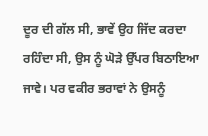ਦੂਰ ਦੀ ਗੱਲ ਸੀ, ਭਾਵੇਂ ਉਹ ਜਿੱਦ ਕਰਦਾ ਰਹਿੰਦਾ ਸੀ, ਉਸ ਨੂੰ ਘੋੜੇ ਉੱਪਰ ਬਿਠਾਇਆ ਜਾਵੇ। ਪਰ ਵਕੀਰ ਭਰਾਵਾਂ ਨੇ ਉਸਨੂੰ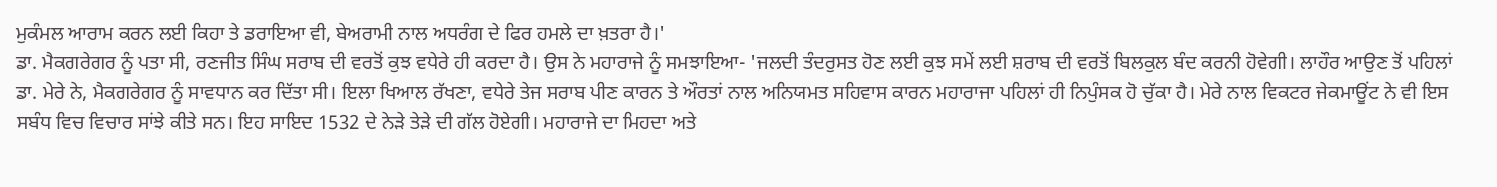ਮੁਕੰਮਲ ਆਰਾਮ ਕਰਨ ਲਈ ਕਿਹਾ ਤੇ ਡਰਾਇਆ ਵੀ, ਬੇਅਰਾਮੀ ਨਾਲ ਅਧਰੰਗ ਦੇ ਫਿਰ ਹਮਲੇ ਦਾ ਖ਼ਤਰਾ ਹੈ।'
ਡਾ. ਮੈਕਗਰੇਗਰ ਨੂੰ ਪਤਾ ਸੀ, ਰਣਜੀਤ ਸਿੰਘ ਸਰਾਬ ਦੀ ਵਰਤੋਂ ਕੁਝ ਵਧੇਰੇ ਹੀ ਕਰਦਾ ਹੈ। ਉਸ ਨੇ ਮਹਾਰਾਜੇ ਨੂੰ ਸਮਝਾਇਆ- 'ਜਲਦੀ ਤੰਦਰੁਸਤ ਹੋਣ ਲਈ ਕੁਝ ਸਮੇਂ ਲਈ ਸ਼ਰਾਬ ਦੀ ਵਰਤੋਂ ਬਿਲਕੁਲ ਬੰਦ ਕਰਨੀ ਹੋਵੇਗੀ। ਲਾਹੌਰ ਆਉਣ ਤੋਂ ਪਹਿਲਾਂ ਡਾ. ਮੇਰੇ ਨੇ, ਮੈਕਗਰੇਗਰ ਨੂੰ ਸਾਵਧਾਨ ਕਰ ਦਿੱਤਾ ਸੀ। ਇਲਾ ਖਿਆਲ ਰੱਖਣਾ, ਵਧੇਰੇ ਤੇਜ ਸਰਾਬ ਪੀਣ ਕਾਰਨ ਤੇ ਔਰਤਾਂ ਨਾਲ ਅਨਿਯਮਤ ਸਹਿਵਾਸ ਕਾਰਨ ਮਹਾਰਾਜਾ ਪਹਿਲਾਂ ਹੀ ਨਿਪੁੰਸਕ ਹੋ ਚੁੱਕਾ ਹੈ। ਮੇਰੇ ਨਾਲ ਵਿਕਟਰ ਜੇਕਮਾਊਂਟ ਨੇ ਵੀ ਇਸ ਸਬੰਧ ਵਿਚ ਵਿਚਾਰ ਸਾਂਝੇ ਕੀਤੇ ਸਨ। ਇਹ ਸਾਇਦ 1532 ਦੇ ਨੇੜੇ ਤੇੜੇ ਦੀ ਗੱਲ ਹੋਏਗੀ। ਮਹਾਰਾਜੇ ਦਾ ਮਿਹਦਾ ਅਤੇ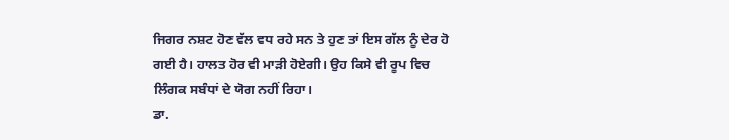ਜਿਗਰ ਨਸ਼ਟ ਹੋਣ ਵੱਲ ਵਧ ਰਹੇ ਸਨ ਤੇ ਹੁਣ ਤਾਂ ਇਸ ਗੱਲ ਨੂੰ ਦੇਰ ਹੋ ਗਈ ਹੈ। ਹਾਲਤ ਹੋਰ ਵੀ ਮਾੜੀ ਹੋਏਗੀ। ਉਹ ਕਿਸੇ ਵੀ ਰੂਪ ਵਿਚ ਲਿੰਗਕ ਸਬੰਧਾਂ ਦੇ ਯੋਗ ਨਹੀਂ ਰਿਹਾ।
ਡਾ.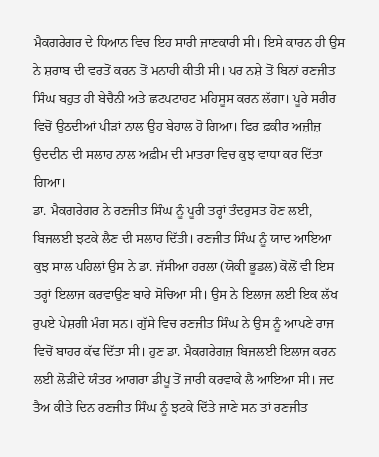ਮੈਕਗਰੇਗਰ ਦੇ ਧਿਆਨ ਵਿਚ ਇਹ ਸਾਰੀ ਜਾਣਕਾਰੀ ਸੀ। ਇਸੇ ਕਾਰਨ ਹੀ ਉਸ ਨੇ ਸ਼ਰਾਬ ਦੀ ਵਰਤੋਂ ਕਰਨ ਤੋਂ ਮਨਾਹੀ ਕੀਤੀ ਸੀ। ਪਰ ਨਸ਼ੇ ਤੋਂ ਬਿਨਾਂ ਰਣਜੀਤ ਸਿੰਘ ਬਹੁਤ ਹੀ ਬੇਚੈਨੀ ਅਤੇ ਛਟਪਟਾਹਟ ਮਹਿਸੂਸ ਕਰਨ ਲੱਗਾ। ਪੂਰੇ ਸਰੀਰ ਵਿਚੋਂ ਉਠਦੀਆਂ ਪੀੜਾਂ ਨਾਲ ਉਹ ਬੇਹਾਲ ਹੋ ਗਿਆ। ਫਿਰ ਫ਼ਕੀਰ ਅਜ਼ੀਜ਼ ਉਦਦੀਨ ਦੀ ਸਲਾਹ ਨਾਲ ਅਫ਼ੀਮ ਦੀ ਮਾਤਰਾ ਵਿਚ ਕੁਝ ਵਾਧਾ ਕਰ ਦਿੱਤਾ ਗਿਆ।
ਡਾ. ਮੈਕਗਰੇਗਰ ਨੇ ਰਣਜੀਤ ਸਿੰਘ ਨੂੰ ਪੂਰੀ ਤਰ੍ਹਾਂ ਤੰਦਰੁਸਤ ਹੋਣ ਲਈ, ਬਿਜਲਈ ਝਟਕੇ ਲੈਣ ਦੀ ਸਲਾਹ ਦਿੱਤੀ। ਰਣਜੀਤ ਸਿੰਘ ਨੂੰ ਯਾਦ ਆਇਆ ਕੁਝ ਸਾਲ ਪਹਿਲਾਂ ਉਸ ਨੇ ਡਾ. ਜੱਸੀਆ ਹਰਲਾ (ਯੋਕੀ ਭੂਡਲ) ਕੋਲੋਂ ਵੀ ਇਸ ਤਰ੍ਹਾਂ ਇਲਾਜ ਕਰਵਾਉਣ ਬਾਰੇ ਸੋਚਿਆ ਸੀ। ਉਸ ਨੇ ਇਲਾਜ ਲਈ ਇਕ ਲੱਖ ਰੁਪਏ ਪੇਸ਼ਗੀ ਮੰਗ ਸਨ। ਗੁੱਸੇ ਵਿਚ ਰਣਜੀਤ ਸਿੰਘ ਨੇ ਉਸ ਨੂੰ ਆਪਣੇ ਰਾਜ ਵਿਚੋਂ ਬਾਹਰ ਕੱਢ ਦਿੱਤਾ ਸੀ। ਹੁਣ ਡਾ. ਮੈਕਗਰੇਗਜ਼ ਬਿਜਲਈ ਇਲਾਜ ਕਰਨ ਲਈ ਲੋੜੀਂਦੇ ਯੰਤਰ ਆਗਰਾ ਡੀਪੂ ਤੋਂ ਜਾਰੀ ਕਰਵਾਕੇ ਲੈ ਆਇਆ ਸੀ। ਜਦ ਤੈਅ ਕੀਤੇ ਦਿਨ ਰਣਜੀਤ ਸਿੰਘ ਨੂੰ ਝਟਕੇ ਦਿੱਤੇ ਜਾਣੇ ਸਨ ਤਾਂ ਰਣਜੀਤ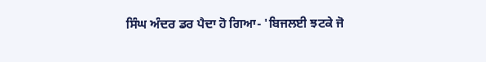ਸਿੰਘ ਅੰਦਰ ਡਰ ਪੈਦਾ ਹੋ ਗਿਆ- 'ਬਿਜਲਈ ਝਟਕੇ ਜੋ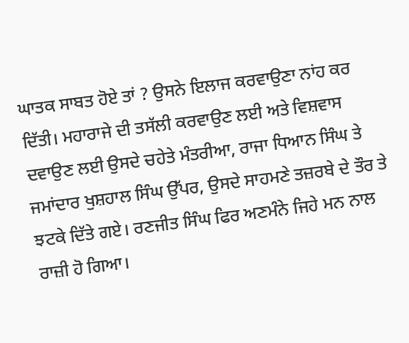ਘਾਤਕ ਸਾਬਤ ਹੋਏ ਤਾਂ ? ਉਸਨੇ ਇਲਾਜ ਕਰਵਾਉਣਾ ਨਾਂਹ ਕਰ ਦਿੱਤੀ। ਮਹਾਰਾਜੇ ਦੀ ਤਸੱਲੀ ਕਰਵਾਉਣ ਲਈ ਅਤੇ ਵਿਸ਼ਵਾਸ ਦਵਾਉਣ ਲਈ ਉਸਦੇ ਚਹੇਤੇ ਮੰਤਰੀਆ, ਰਾਜਾ ਧਿਆਨ ਸਿੰਘ ਤੇ ਜਮਾਂਦਾਰ ਖੁਸ਼ਹਾਲ ਸਿੰਘ ਉੱਪਰ, ਉਸਦੇ ਸਾਹਮਣੇ ਤਜ਼ਰਬੇ ਦੇ ਤੌਰ ਤੇ ਝਟਕੇ ਦਿੱਤੇ ਗਏ। ਰਣਜੀਤ ਸਿੰਘ ਫਿਰ ਅਣਮੰਨੇ ਜਿਹੇ ਮਨ ਨਾਲ ਰਾਜ਼ੀ ਹੋ ਗਿਆ।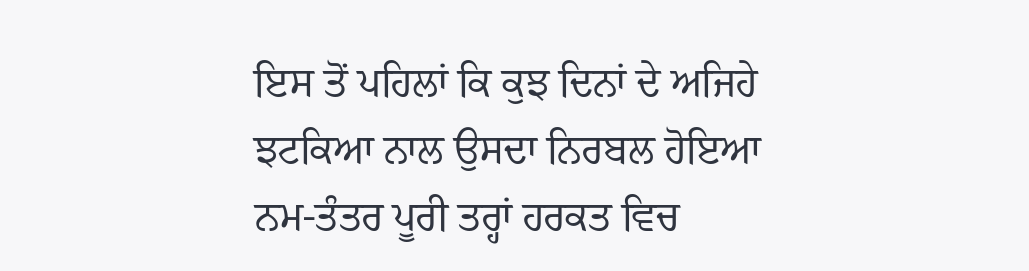ਇਸ ਤੋਂ ਪਹਿਲਾਂ ਕਿ ਕੁਝ ਦਿਨਾਂ ਦੇ ਅਜਿਹੇ ਝਟਕਿਆ ਨਾਲ ਉਸਦਾ ਨਿਰਬਲ ਹੋਇਆ ਨਮ-ਤੰਤਰ ਪੂਰੀ ਤਰ੍ਹਾਂ ਹਰਕਤ ਵਿਚ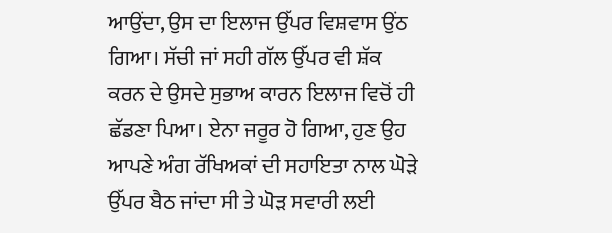ਆਉਂਦਾ, ਉਸ ਦਾ ਇਲਾਜ ਉੱਪਰ ਵਿਸ਼ਵਾਸ ਉਂਠ ਗਿਆ। ਸੱਚੀ ਜਾਂ ਸਹੀ ਗੱਲ ਉੱਪਰ ਵੀ ਸ਼ੱਕ ਕਰਨ ਦੇ ਉਸਦੇ ਸੁਭਾਅ ਕਾਰਨ ਇਲਾਜ ਵਿਚੋਂ ਹੀ ਛੱਡਣਾ ਪਿਆ। ਏਨਾ ਜਰੂਰ ਹੋ ਗਿਆ, ਹੁਣ ਉਹ ਆਪਣੇ ਅੰਗ ਰੱਖਿਅਕਾਂ ਦੀ ਸਹਾਇਤਾ ਨਾਲ ਘੋੜੇ ਉੱਪਰ ਬੈਠ ਜਾਂਦਾ ਸੀ ਤੇ ਘੋੜ ਸਵਾਰੀ ਲਈ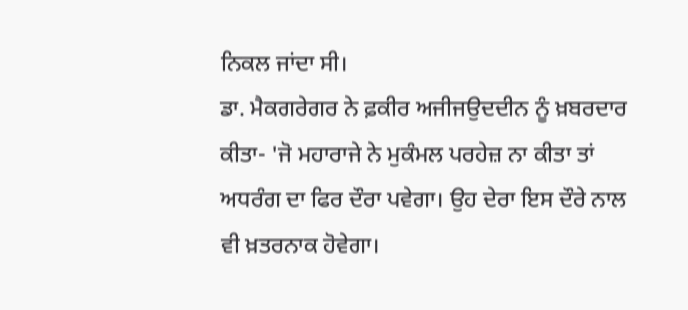ਨਿਕਲ ਜਾਂਦਾ ਸੀ।
ਡਾ. ਮੈਕਗਰੇਗਰ ਨੇ ਫ਼ਕੀਰ ਅਜੀਜਉਦਦੀਨ ਨੂੰ ਖ਼ਬਰਦਾਰ ਕੀਤਾ- 'ਜੋ ਮਹਾਰਾਜੇ ਨੇ ਮੁਕੰਮਲ ਪਰਹੇਜ਼ ਨਾ ਕੀਤਾ ਤਾਂ ਅਧਰੰਗ ਦਾ ਫਿਰ ਦੌਰਾ ਪਵੇਗਾ। ਉਹ ਦੇਰਾ ਇਸ ਦੌਰੇ ਨਾਲ ਵੀ ਖ਼ਤਰਨਾਕ ਹੋਵੇਗਾ।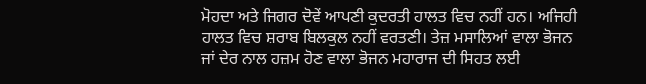ਮੋਹਦਾ ਅਤੇ ਜਿਗਰ ਦੋਵੇਂ ਆਪਣੀ ਕੁਦਰਤੀ ਹਾਲਤ ਵਿਚ ਨਹੀਂ ਹਨ। ਅਜਿਹੀ ਹਾਲਤ ਵਿਚ ਸ਼ਰਾਬ ਬਿਲਕੁਲ ਨਹੀਂ ਵਰਤਣੀ। ਤੇਜ਼ ਮਸਾਲਿਆਂ ਵਾਲਾ ਭੋਜਨ ਜਾਂ ਦੇਰ ਨਾਲ ਹਜ਼ਮ ਹੋਣ ਵਾਲਾ ਭੋਜਨ ਮਹਾਰਾਜ ਦੀ ਸਿਹਤ ਲਈ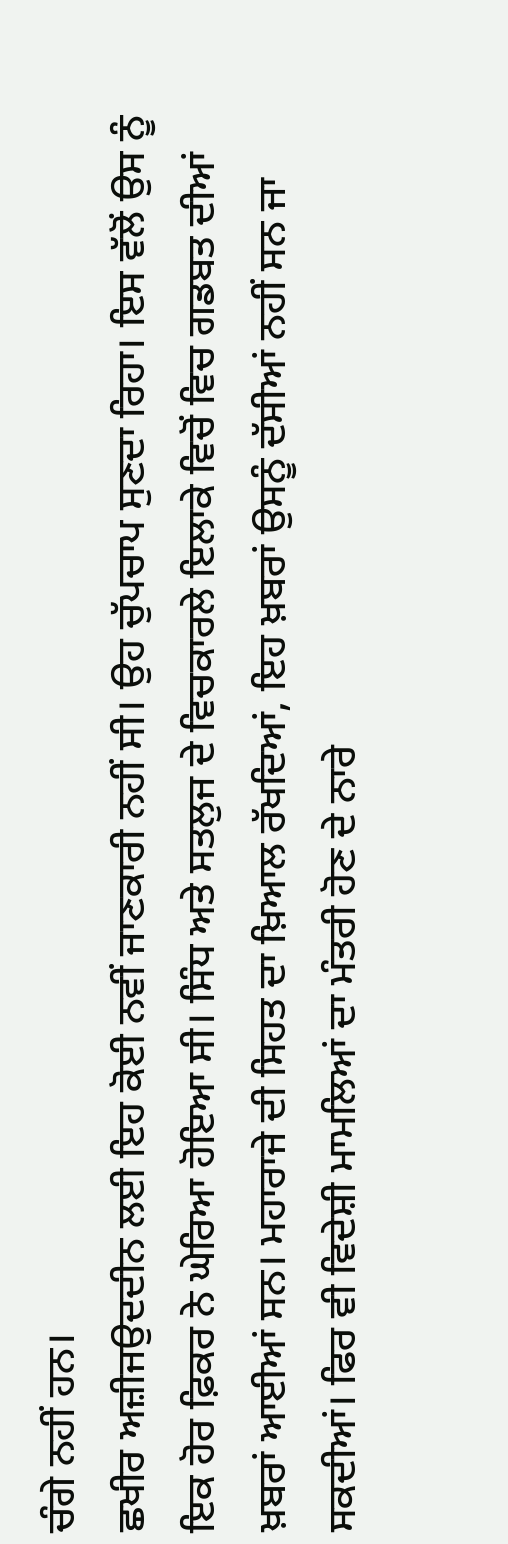ਚੰਗੇ ਨਹੀਂ ਹਨ।
ਛਖੀਰ ਅਜ਼ੀਜਉਦਦੀਨ ਲਈ ਇਹ ਕੋਈ ਨਵੀਂ ਜਾਣਕਾਰੀ ਨਹੀਂ ਸੀ। ਉਹ ਚੁੱਪਚਾਪ ਸੁਣਦਾ ਰਿਹਾ। ਇਸ ਵੱਲੋਂ ਉਸ ਨੂੰ ਇਕ ਹੋਰ ਫ਼ਿਕਰ ਨੇ ਘੇਰਿਆ ਹੋਇਆ ਸੀ। ਸਿੰਧ ਅਤੇ ਸਤਲੁਜ ਦੇ ਵਿਚਕਾਰਲੇ ਇਲਾਕੇ ਵਿਚੋਂ ਵਿਚ ਗਡਬਤ ਦੀਆਂ ਖ਼ਬਰਾਂ ਆਈਆਂ ਸਨ। ਮਹਾਰਾਜੇ ਦੀ ਸਿਹਤ ਦਾ ਖ਼ਿਆਲ ਰੱਖਦਿਆਂ, ਇਹ ਖ਼ਬਰਾਂ ਉਸਨੂੰ ਦੱਸੀਆਂ ਨਹੀਂ ਸਨ ਜਾ ਸਕਦੀਆਂ। ਫਿਰ ਵੀ ਵਿਦੇਸ਼ੀ ਮਾਮਲਿਆਂ ਦਾ ਮੰਤਰੀ ਹੋਣ ਦੇ ਨਾਰੇ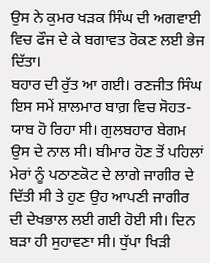ਉਸ ਨੇ ਕੁਮਰ ਖੜਕ ਸਿੰਘ ਦੀ ਅਗਵਾਈ ਵਿਚ ਫੌਜ ਦੇ ਕੇ ਬਗਾਵਤ ਰੋਕਣ ਲਈ ਭੇਜ ਦਿੱਤਾ।
ਬਹਾਰ ਦੀ ਰੁੱਤ ਆ ਗਈ। ਰਣਜੀਤ ਸਿੰਘ ਇਸ ਸਮੇਂ ਸ਼ਾਲਮਾਰ ਬਾਗ਼ ਵਿਚ ਸੋਹਤ-ਯਾਬ ਹੋ ਰਿਹਾ ਸੀ। ਗੁਲਬਹਾਰ ਬੇਗਮ ਉਸ ਦੇ ਨਾਲ ਸੀ। ਬੀਮਾਰ ਹੋਣ ਤੋਂ ਪਹਿਲਾਂ ਮੇਰਾਂ ਨੂੰ ਪਠਾਣਕੋਟ ਦੇ ਲਾਗੇ ਜਾਗੀਰ ਦੇ ਦਿੱਤੀ ਸੀ ਤੇ ਹੁਣ ਉਹ ਆਪਣੀ ਜਾਗੀਰ ਦੀ ਦੇਖਭਾਲ ਲਈ ਗਈ ਹੋਈ ਸੀ। ਦਿਨ ਬੜਾ ਹੀ ਸੁਹਾਵਣਾ ਸੀ। ਧੁੱਪਾ ਖਿੜੀ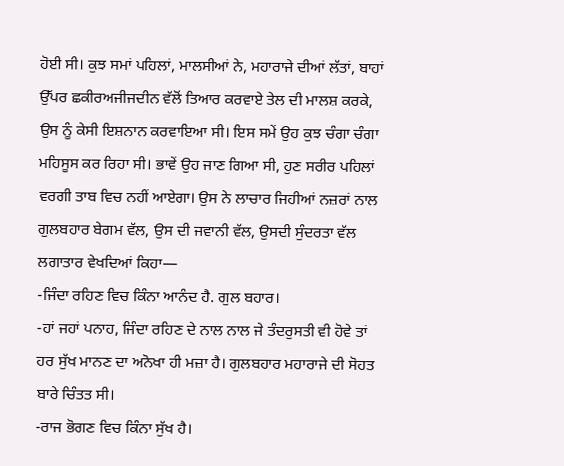ਹੋਈ ਸੀ। ਕੁਝ ਸਮਾਂ ਪਹਿਲਾਂ, ਮਾਲਸੀਆਂ ਨੇ, ਮਹਾਰਾਜੇ ਦੀਆਂ ਲੱਤਾਂ, ਬਾਹਾਂ ਉੱਪਰ ਛਕੀਰਅਜੀਜਦੀਨ ਵੱਲੋਂ ਤਿਆਰ ਕਰਵਾਏ ਤੇਲ ਦੀ ਮਾਲਸ਼ ਕਰਕੇ, ਉਸ ਨੂੰ ਕੇਸੀ ਇਸ਼ਨਾਨ ਕਰਵਾਇਆ ਸੀ। ਇਸ ਸਮੇਂ ਉਹ ਕੁਝ ਚੰਗਾ ਚੰਗਾ ਮਹਿਸੂਸ ਕਰ ਰਿਹਾ ਸੀ। ਭਾਵੇਂ ਉਹ ਜਾਣ ਗਿਆ ਸੀ, ਹੁਣ ਸਰੀਰ ਪਹਿਲਾਂ ਵਰਗੀ ਤਾਬ ਵਿਚ ਨਹੀਂ ਆਏਗਾ। ਉਸ ਨੇ ਲਾਚਾਰ ਜਿਹੀਆਂ ਨਜ਼ਰਾਂ ਨਾਲ ਗੁਲਬਹਾਰ ਬੇਗਮ ਵੱਲ, ਉਸ ਦੀ ਜਵਾਨੀ ਵੱਲ, ਉਸਦੀ ਸੁੰਦਰਤਾ ਵੱਲ ਲਗਾਤਾਰ ਵੇਖਦਿਆਂ ਕਿਹਾ—
-ਜਿੰਦਾ ਰਹਿਣ ਵਿਚ ਕਿੰਨਾ ਆਨੰਦ ਹੈ. ਗੁਲ ਬਹਾਰ।
-ਹਾਂ ਜਹਾਂ ਪਨਾਹ, ਜਿੰਦਾ ਰਹਿਣ ਦੇ ਨਾਲ ਨਾਲ ਜੇ ਤੰਦਰੁਸਤੀ ਵੀ ਹੋਵੇ ਤਾਂ ਹਰ ਸੁੱਖ ਮਾਨਣ ਦਾ ਅਨੋਖਾ ਹੀ ਮਜ਼ਾ ਹੈ। ਗੁਲਬਹਾਰ ਮਹਾਰਾਜੇ ਦੀ ਸੋਹਤ ਬਾਰੇ ਚਿੰਤਤ ਸੀ।
-ਰਾਜ ਭੋਗਣ ਵਿਚ ਕਿੰਨਾ ਸੁੱਖ ਹੈ।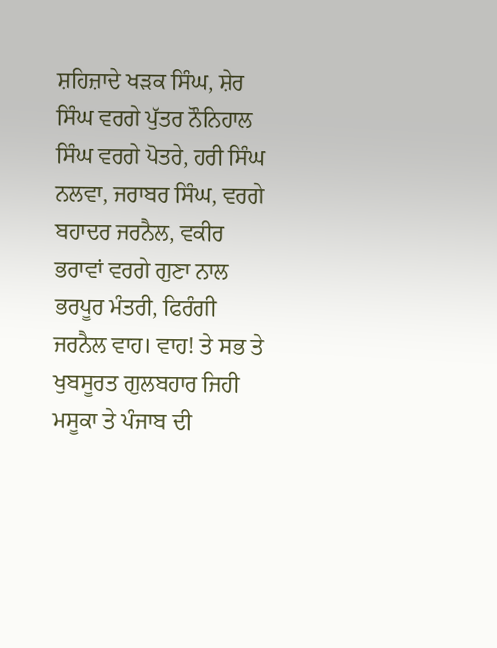ਸ਼ਹਿਜ਼ਾਦੇ ਖੜਕ ਸਿੰਘ, ਸ਼ੇਰ ਸਿੰਘ ਵਰਗੇ ਪੁੱਤਰ ਨੌਨਿਹਾਲ ਸਿੰਘ ਵਰਗੇ ਪੋਤਰੇ, ਹਰੀ ਸਿੰਘ ਨਲਵਾ, ਜਰਾਬਰ ਸਿੰਘ, ਵਰਗੇ ਬਹਾਦਰ ਜਰਨੈਲ, ਵਕੀਰ ਭਰਾਵਾਂ ਵਰਗੇ ਗੁਣਾ ਨਾਲ ਭਰਪੂਰ ਮੰਤਰੀ, ਫਿਰੰਗੀ ਜਰਨੈਲ ਵਾਹ। ਵਾਹ! ਤੇ ਸਭ ਤੇ ਖੁਬਸੂਰਤ ਗੁਲਬਹਾਰ ਜਿਹੀ ਮਸੂਕਾ ਤੇ ਪੰਜਾਬ ਦੀ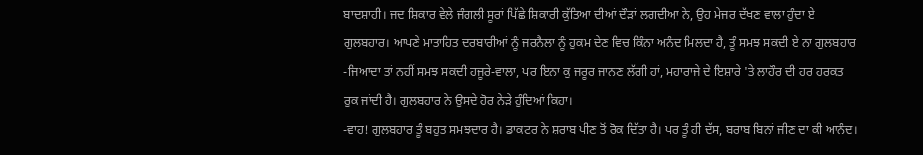ਬਾਦਸ਼ਾਹੀ। ਜਦ ਸ਼ਿਕਾਰ ਵੇਲੇ ਜੰਗਲੀ ਸੂਰਾਂ ਪਿੱਛੇ ਸ਼ਿਕਾਰੀ ਕੁੱਤਿਆ ਦੀਆਂ ਦੌੜਾਂ ਲਗਦੀਆ ਨੇ, ਉਹ ਮੇਜਰ ਦੱਖਣ ਵਾਲਾ ਹੁੰਦਾ ਏ ਗੁਲਬਹਾਰ। ਆਪਣੇ ਮਾਤਾਹਿਤ ਦਰਬਾਰੀਆਂ ਨੂੰ ਜਰਨੈਲਾ ਨੂੰ ਹੁਕਮ ਦੇਣ ਵਿਚ ਕਿੰਨਾ ਅਨੰਦ ਮਿਲਦਾ ਹੈ, ਤੂੰ ਸਮਝ ਸਕਦੀ ਏ ਨਾ ਗੁਲਬਹਾਰ -ਜਿਆਦਾ ਤਾਂ ਨਹੀਂ ਸਮਝ ਸਕਦੀ ਹਜੂਰੇ-ਵਾਲਾ, ਪਰ ਇਨਾ ਕੁ ਜਰੂਰ ਜਾਨਣ ਲੱਗੀ ਹਾਂ, ਮਹਾਰਾਜੇ ਦੇ ਇਸ਼ਾਰੇ 'ਤੇ ਲਾਹੌਰ ਦੀ ਹਰ ਹਰਕਤ ਰੁਕ ਜਾਂਦੀ ਹੈ। ਗੁਲਬਹਾਰ ਨੇ ਉਸਦੇ ਹੋਰ ਨੇੜੇ ਹੁੰਦਿਆਂ ਕਿਹਾ।
-ਵਾਹ! ਗੁਲਬਹਾਰ ਤੂੰ ਬਹੁਤ ਸਮਝਦਾਰ ਹੈ। ਡਾਕਟਰ ਨੇ ਸ਼ਰਾਬ ਪੀਣ ਤੋਂ ਰੋਕ ਦਿੱਤਾ ਹੈ। ਪਰ ਤੂੰ ਹੀ ਦੱਸ, ਬਰਾਬ ਬਿਨਾਂ ਜੀਣ ਦਾ ਕੀ ਆਨੰਦ।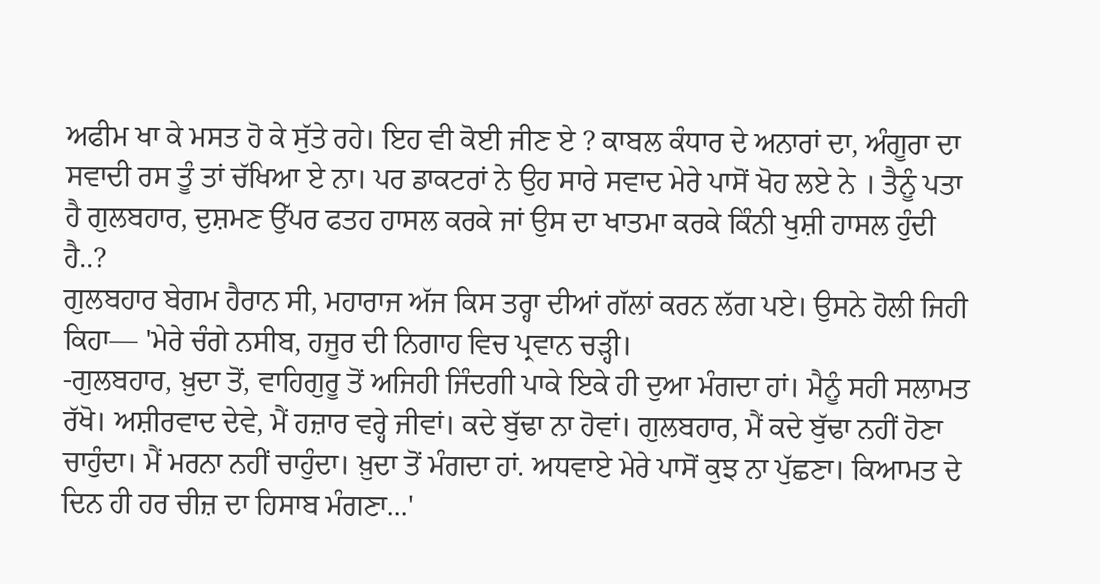ਅਫੀਮ ਖਾ ਕੇ ਮਸਤ ਹੋ ਕੇ ਸੁੱਤੇ ਰਹੇ। ਇਹ ਵੀ ਕੋਈ ਜੀਣ ਏ ? ਕਾਬਲ ਕੰਧਾਰ ਦੇ ਅਨਾਰਾਂ ਦਾ, ਅੰਗੂਰਾ ਦਾ ਸਵਾਦੀ ਰਸ ਤੂੰ ਤਾਂ ਚੱਖਿਆ ਏ ਨਾ। ਪਰ ਡਾਕਟਰਾਂ ਨੇ ਉਹ ਸਾਰੇ ਸਵਾਦ ਮੇਰੇ ਪਾਸੋਂ ਖੋਹ ਲਏ ਨੇ । ਤੈਨੂੰ ਪਤਾ ਹੈ ਗੁਲਬਹਾਰ, ਦੁਸ਼ਮਣ ਉੱਪਰ ਫਤਹ ਹਾਸਲ ਕਰਕੇ ਜਾਂ ਉਸ ਦਾ ਖਾਤਮਾ ਕਰਕੇ ਕਿੰਨੀ ਖੁਸ਼ੀ ਹਾਸਲ ਹੁੰਦੀ ਹੈ..?
ਗੁਲਬਹਾਰ ਬੇਗਮ ਹੈਰਾਨ ਸੀ, ਮਹਾਰਾਜ ਅੱਜ ਕਿਸ ਤਰ੍ਹਾ ਦੀਆਂ ਗੱਲਾਂ ਕਰਨ ਲੱਗ ਪਏ। ਉਸਨੇ ਹੋਲੀ ਜਿਹੀ ਕਿਹਾ— 'ਮੇਰੇ ਚੰਗੇ ਨਸੀਬ, ਹਜੂਰ ਦੀ ਨਿਗਾਹ ਵਿਚ ਪ੍ਰਵਾਨ ਚੜ੍ਹੀ।
-ਗੁਲਬਹਾਰ, ਖ਼ੁਦਾ ਤੋਂ, ਵਾਹਿਗੁਰੂ ਤੋਂ ਅਜਿਹੀ ਜਿੰਦਗੀ ਪਾਕੇ ਇਕੇ ਹੀ ਦੁਆ ਮੰਗਦਾ ਹਾਂ। ਮੈਨੂੰ ਸਹੀ ਸਲਾਮਤ ਰੱਖੋ। ਅਸ਼ੀਰਵਾਦ ਦੇਵੇ, ਮੈਂ ਹਜ਼ਾਰ ਵਰ੍ਹੇ ਜੀਵਾਂ। ਕਦੇ ਬੁੱਢਾ ਨਾ ਹੋਵਾਂ। ਗੁਲਬਹਾਰ, ਮੈਂ ਕਦੇ ਬੁੱਢਾ ਨਹੀਂ ਹੋਣਾ ਚਾਹੁੰਦਾ। ਮੈਂ ਮਰਨਾ ਨਹੀਂ ਚਾਹੁੰਦਾ। ਖ਼ੁਦਾ ਤੋਂ ਮੰਗਦਾ ਹਾਂ. ਅਧਵਾਏ ਮੇਰੇ ਪਾਸੋਂ ਕੁਝ ਨਾ ਪੁੱਛਣਾ। ਕਿਆਮਤ ਦੇ ਦਿਨ ਹੀ ਹਰ ਚੀਜ਼ ਦਾ ਹਿਸਾਬ ਮੰਗਣਾ...'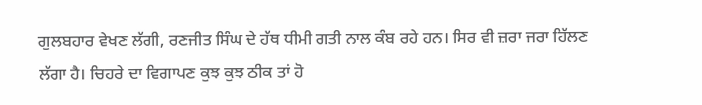ਗੁਲਬਹਾਰ ਵੇਖਣ ਲੱਗੀ, ਰਣਜੀਤ ਸਿੰਘ ਦੇ ਹੱਥ ਧੀਮੀ ਗਤੀ ਨਾਲ ਕੰਬ ਰਹੇ ਹਨ। ਸਿਰ ਵੀ ਜ਼ਰਾ ਜਰਾ ਹਿੱਲਣ ਲੱਗਾ ਹੈ। ਚਿਹਰੇ ਦਾ ਵਿਗਾਪਣ ਕੁਝ ਕੁਝ ਠੀਕ ਤਾਂ ਹੋ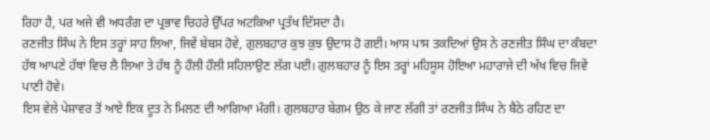ਰਿਹਾ ਹੈ, ਪਰ ਅਜੇ ਵੀ ਅਧਰੰਗ ਦਾ ਪ੍ਰਭਾਵ ਚਿਹਰੇ ਉੱਪਰ ਅਟਕਿਆ ਪ੍ਰਤੱਖ ਦਿੱਸਦਾ ਹੈ।
ਰਣਜੀਤ ਸਿੰਘ ਨੇ ਇਸ ਤਰ੍ਹਾਂ ਸਾਹ ਲਿਆ, ਜਿਵੇਂ ਬੇਬਸ ਹੋਵੇ, ਗੁਲਬਹਾਰ ਕੁਝ ਕੁਝ ਉਦਾਸ ਹੋ ਗਈ। ਆਸ ਪਾਸ ਤਕਦਿਆਂ ਉਸ ਨੇ ਰਣਜੀਤ ਸਿੰਘ ਦਾ ਕੰਬਦਾ ਹੱਥ ਆਪਣੇ ਹੱਥਾਂ ਵਿਚ ਲੈ ਲਿਆ ਤੇ ਹੱਥ ਨੂੰ ਹੌਲੀ ਹੌਲੀ ਸਹਿਲਾਉਣ ਲੱਗ ਪਈ। ਗੁਲਬਹਾਰ ਨੂੰ ਇਸ ਤਰ੍ਹਾਂ ਮਹਿਸੂਸ ਹੋਇਆ ਮਹਾਰਾਜੇ ਦੀ ਅੱਖ ਵਿਚ ਜਿਵੇਂ ਪਾਣੀ ਹੋਵੇ।
ਇਸ ਵੇਲੇ ਪੇਸ਼ਾਵਰ ਤੋਂ ਆਏ ਇਕ ਦੂਤ ਨੇ ਮਿਲਣ ਦੀ ਆਗਿਆ ਮੰਗੀ। ਗੁਲਬਹਾਰ ਬੇਗਮ ਉਠ ਕੇ ਜਾਣ ਲੱਗੀ ਤਾਂ ਰਣਜੀਤ ਸਿੰਘ ਨੇ ਬੈਠੇ ਰਹਿਣ ਦਾ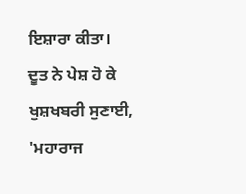ਇਸ਼ਾਰਾ ਕੀਤਾ।
ਦੂਤ ਨੇ ਪੇਸ਼ ਹੋ ਕੇ ਖੁਸ਼ਖਬਰੀ ਸੁਣਾਈ, 'ਮਹਾਰਾਜ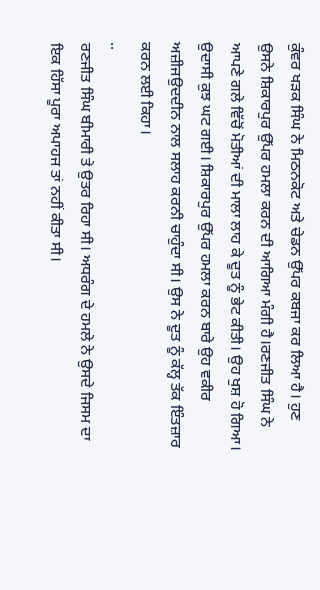ਕੁੰਵਰ ਖੜਕ ਸਿੰਘ ਨੇ ਮਿਠਨਕੋਟ ਅਤੇ ਚੇਡਨ ਉੱਪਰ ਕਬਜਾ ਕਰ ਲਿਆ ਹੈ। ਹੁਣ ਉਸਨੇ ਸ਼ਿਕਾਰਪੁਰ ਉੱਪਰ ਹਮਲਾ ਕਰਨ ਦੀ ਆਗਿਆ ਮੰਗੀ ਹੈ।ਰਣਜੀਤ ਸਿੰਘ ਨੇ ਆਪਣੇ ਗਲੇ ਵਿੱਚੋਂ ਮੋਤੀਆਂ ਦੀ ਮਾਲਾ ਲਾਹ ਕੇ ਦੂਤ ਨੂੰ ਭੇਟ ਕੀਤੀ। ਉਹ ਖੁਸ਼ ਹੋ ਗਿਆ। ਉਦਾਸੀ ਕੁਝ ਘਟ ਗਈ। ਸ਼ਿਕਾਰਪੁਰ ਉੱਪਰ ਹਮਲਾ ਕਰਨ ਬਾਰੇ ਉਹ ਵਕੀਰ ਅਜ਼ੀਜਉਦਦੀਨ ਨਾਲ ਸਲਾਹ ਕਰਨੀ ਚਾਹੁੰਦਾ ਸੀ। ਉਸ ਨੇ ਦੂਤ ਨੂੰ ਕੱਲ੍ਹ ਤੱਕ ਇੰਤਜ਼ਾਰ ਕਰਨ ਲਈ ਕਿਹਾ।
..
ਰਣਜੀਤ ਸਿੰਘ ਬੀਮਾਰੀ ਤੇ ਉਤਰ ਰਿਹਾ ਸੀ। ਅਧਰੰਗ ਦੇ ਹਮਲੇ ਨੇ ਉਸਦੇ ਜਿਸਮ ਦਾ ਇਕ ਹਿੱਸਾ ਪੂਰਾ ਅਪਾਹਜ ਤਾਂ ਨਹੀਂ ਕੀਤਾ ਸੀ।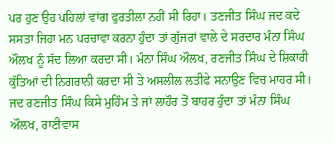ਪਰ ਹੁਣ ਉਹ ਪਹਿਲਾਂ ਵਾਂਗ ਫੁਰਤੀਲਾ ਨਹੀਂ ਸੀ ਰਿਹਾ। ਤਣਜੀਤ ਸਿੰਘ ਜਦ ਕਦੇ ਸਸਤਾ ਜਿਹਾ ਮਨ ਪਰਚਾਵਾ ਕਰਨਾ ਹੁੰਦਾ ਤਾਂ ਗੁੱਜਰਾਂ ਵਾਲੇ ਦੇ ਸਰਦਾਰ ਮੰਨਾ ਸਿੰਘ ਔਲਖ ਨੂੰ ਸੱਦ ਲਿਆ ਕਰਦਾ ਸੀ। ਮੰਨਾ ਸਿੰਘ ਔਲਖ, ਰਣਜੀਤ ਸਿੰਘ ਦੇ ਸ਼ਿਕਾਰੀ ਕੁੱਤਿਆਂ ਦੀ ਨਿਗਰਾਨੀ ਕਰਦਾ ਸੀ ਤੇ ਅਸਲੀਲ ਲਤੀਫੇ ਸਨਾਉਣ ਵਿਚ ਮਾਹਰ ਸੀ। ਜਦ ਰਣਜੀਤ ਸਿੰਘ ਕਿਸੇ ਮੁਹਿੰਮ ਤੇ ਜਾਂ ਲਾਹੌਰ ਤੋਂ ਬਾਹਰ ਹੁੰਦਾ ਤਾਂ ਮੰਨਾ ਸਿੰਘ ਔਲਖ, ਰਾਣੀਵਾਸ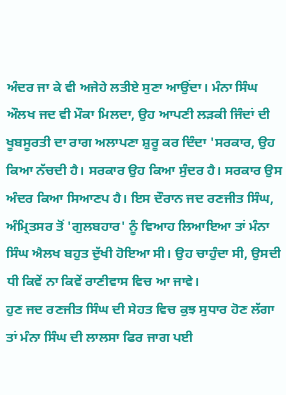ਅੰਦਰ ਜਾ ਕੇ ਵੀ ਅਜੇਹੇ ਲਤੀਏ ਸੁਣਾ ਆਉਂਦਾ। ਮੰਨਾ ਸਿੰਘ ਔਲਖ ਜਦ ਵੀ ਮੌਕਾ ਮਿਲਦਾ, ਉਹ ਆਪਣੀ ਲੜਕੀ ਜਿੰਦਾਂ ਦੀ ਖੂਬਸੂਰਤੀ ਦਾ ਰਾਗ ਅਲਾਪਣਾ ਸ਼ੁਰੂ ਕਰ ਦਿੰਦਾ 'ਸਰਕਾਰ, ਉਹ ਕਿਆ ਨੱਚਦੀ ਹੈ। ਸਰਕਾਰ ਉਹ ਕਿਆ ਸੁੰਦਰ ਹੈ। ਸਰਕਾਰ ਉਸ ਅੰਦਰ ਕਿਆ ਸਿਆਣਪ ਹੈ। ਇਸ ਦੌਰਾਨ ਜਦ ਰਣਜੀਤ ਸਿੰਘ, ਅੰਮ੍ਰਿਤਸਰ ਤੋਂ 'ਗੁਲਬਹਾਰ' ਨੂੰ ਵਿਆਹ ਲਿਆਇਆ ਤਾਂ ਮੰਨਾ ਸਿੰਘ ਐਲਖ ਬਹੁਤ ਦੁੱਖੀ ਹੋਇਆ ਸੀ। ਉਹ ਚਾਹੁੰਦਾ ਸੀ, ਉਸਦੀ ਧੀ ਕਿਵੇਂ ਨਾ ਕਿਵੇਂ ਰਾਣੀਵਾਸ ਵਿਚ ਆ ਜਾਵੇ।
ਹੁਣ ਜਦ ਰਣਜੀਤ ਸਿੰਘ ਦੀ ਸੇਹਤ ਵਿਚ ਕੁਝ ਸੁਧਾਰ ਹੋਣ ਲੱਗਾ ਤਾਂ ਮੰਨਾ ਸਿੰਘ ਦੀ ਲਾਲਸਾ ਫਿਰ ਜਾਗ ਪਈ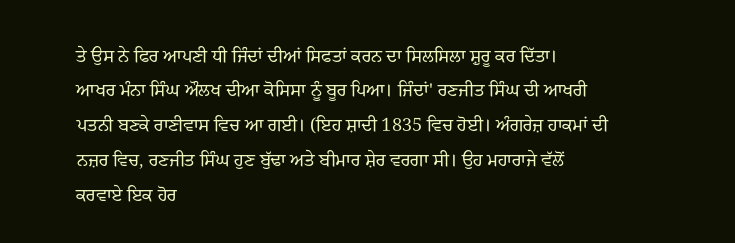ਤੇ ਉਸ ਨੇ ਫਿਰ ਆਪਣੀ ਧੀ ਜਿੰਦਾਂ ਦੀਆਂ ਸਿਫਤਾਂ ਕਰਨ ਦਾ ਸਿਲਸਿਲਾ ਸ਼ੁਰੂ ਕਰ ਦਿੱਤਾ।
ਆਖਰ ਮੰਨਾ ਸਿੰਘ ਔਲਖ ਦੀਆ ਕੋਸਿਸਾ ਨੂੰ ਬੂਰ ਪਿਆ। ਜਿੰਦਾਂ' ਰਣਜੀਤ ਸਿੰਘ ਦੀ ਆਖਰੀ ਪਤਨੀ ਬਣਕੇ ਰਾਣੀਵਾਸ ਵਿਚ ਆ ਗਈ। (ਇਹ ਸ਼ਾਦੀ 1835 ਵਿਚ ਹੋਈ। ਅੰਗਰੇਜ਼ ਹਾਕਮਾਂ ਦੀ ਨਜ਼ਰ ਵਿਚ, ਰਣਜੀਤ ਸਿੰਘ ਹੁਣ ਬੁੱਢਾ ਅਤੇ ਬੀਮਾਰ ਸ਼ੇਰ ਵਰਗਾ ਸੀ। ਉਹ ਮਹਾਰਾਜੇ ਵੱਲੋਂ ਕਰਵਾਏ ਇਕ ਹੋਰ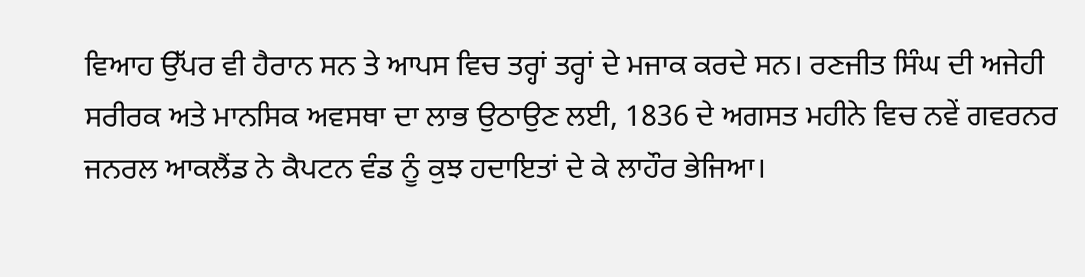ਵਿਆਹ ਉੱਪਰ ਵੀ ਹੈਰਾਨ ਸਨ ਤੇ ਆਪਸ ਵਿਚ ਤਰ੍ਹਾਂ ਤਰ੍ਹਾਂ ਦੇ ਮਜਾਕ ਕਰਦੇ ਸਨ। ਰਣਜੀਤ ਸਿੰਘ ਦੀ ਅਜੇਹੀ ਸਰੀਰਕ ਅਤੇ ਮਾਨਸਿਕ ਅਵਸਥਾ ਦਾ ਲਾਭ ਉਠਾਉਣ ਲਈ, 1836 ਦੇ ਅਗਸਤ ਮਹੀਨੇ ਵਿਚ ਨਵੇਂ ਗਵਰਨਰ ਜਨਰਲ ਆਕਲੈਂਡ ਨੇ ਕੈਪਟਨ ਵੰਡ ਨੂੰ ਕੁਝ ਹਦਾਇਤਾਂ ਦੇ ਕੇ ਲਾਹੌਰ ਭੇਜਿਆ।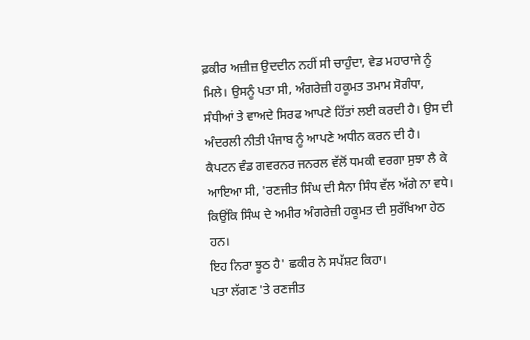ਫ਼ਕੀਰ ਅਜ਼ੀਜ਼ ਉਦਦੀਨ ਨਹੀਂ ਸੀ ਚਾਹੁੰਦਾ, ਵੇਡ ਮਹਾਰਾਜੇ ਨੂੰ ਮਿਲੇ। ਉਸਨੂੰ ਪਤਾ ਸੀ, ਅੰਗਰੇਜ਼ੀ ਹਕੂਮਤ ਤਮਾਮ ਸੋਗੰਧਾ, ਸੰਧੀਆਂ ਤੇ ਵਾਅਦੇ ਸਿਰਫ ਆਪਣੇ ਹਿੱਤਾਂ ਲਈ ਕਰਦੀ ਹੈ। ਉਸ ਦੀ ਅੰਦਰਲੀ ਨੀਤੀ ਪੰਜਾਬ ਨੂੰ ਆਪਣੇ ਅਧੀਨ ਕਰਨ ਦੀ ਹੈ।
ਕੈਪਟਨ ਵੰਡ ਗਵਰਨਰ ਜਨਰਲ ਵੱਲੋਂ ਧਮਕੀ ਵਰਗਾ ਸੁਝਾ ਲੈ ਕੇ ਆਇਆ ਸੀ, 'ਰਣਜੀਤ ਸਿੰਘ ਦੀ ਸੈਨਾ ਸਿੰਧ ਵੱਲ ਅੱਗੇ ਨਾ ਵਧੇ। ਕਿਉਂਕਿ ਸਿੰਘ ਦੇ ਅਮੀਰ ਅੰਗਰੇਜ਼ੀ ਹਕੂਮਤ ਦੀ ਸੁਰੱਖਿਆ ਹੇਠ ਹਨ।
ਇਹ ਨਿਰਾ ਝੂਠ ਹੈ' ਛਕੀਰ ਨੇ ਸਪੱਸ਼ਟ ਕਿਹਾ।
ਪਤਾ ਲੱਗਣ 'ਤੇ ਰਣਜੀਤ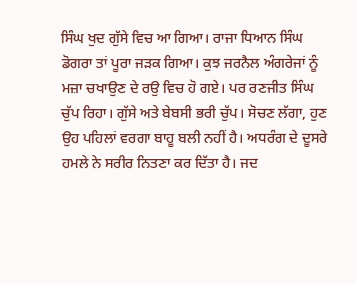ਸਿੰਘ ਖੁਦ ਗੁੱਸੇ ਵਿਚ ਆ ਗਿਆ। ਰਾਜਾ ਧਿਆਨ ਸਿੰਘ ਡੋਗਰਾ ਤਾਂ ਪੂਰਾ ਜੜਕ ਗਿਆ। ਕੁਝ ਜਰਨੈਲ ਅੰਗਰੇਜਾਂ ਨੂੰ ਮਜ਼ਾ ਚਖਾਉਣ ਦੇ ਰਉ ਵਿਚ ਹੋ ਗਏ। ਪਰ ਰਣਜੀਤ ਸਿੰਘ ਚੁੱਪ ਰਿਹਾ। ਗੁੱਸੇ ਅਤੇ ਬੇਬਸੀ ਭਰੀ ਚੁੱਪ। ਸੋਚਣ ਲੱਗਾ, ਹੁਣ ਉਹ ਪਹਿਲਾਂ ਵਰਗਾ ਬਾਹੂ ਬਲੀ ਨਹੀਂ ਹੈ। ਅਧਰੰਗ ਦੇ ਦੂਸਰੇ ਹਮਲੇ ਨੇ ਸਰੀਰ ਨਿਤਣਾ ਕਰ ਦਿੱਤਾ ਹੈ। ਜਦ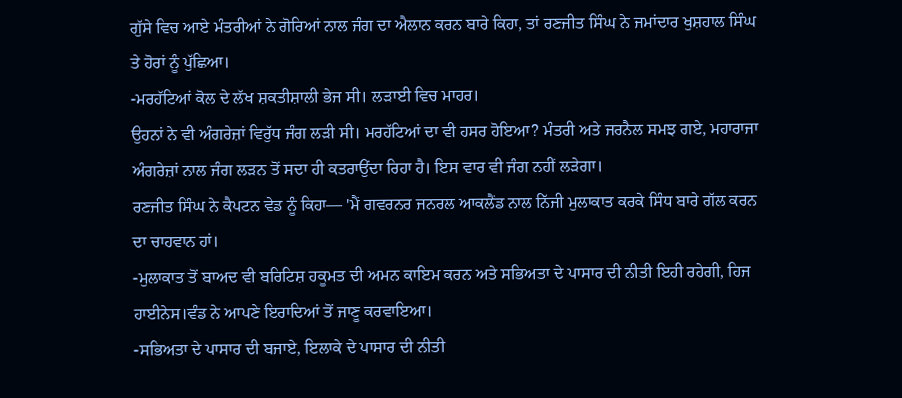ਗੁੱਸੇ ਵਿਚ ਆਏ ਮੰਤਰੀਆਂ ਨੇ ਗੋਰਿਆਂ ਨਾਲ ਜੰਗ ਦਾ ਐਲਾਨ ਕਰਨ ਬਾਰੇ ਕਿਹਾ, ਤਾਂ ਰਣਜੀਤ ਸਿੰਘ ਨੇ ਜਮਾਂਦਾਰ ਖੁਸ਼ਹਾਲ ਸਿੰਘ ਤੇ ਹੋਰਾਂ ਨੂੰ ਪੁੱਛਿਆ।
-ਮਰਹੱਟਿਆਂ ਕੋਲ ਦੇ ਲੱਖ ਸ਼ਕਤੀਸ਼ਾਲੀ ਭੇਜ ਸੀ। ਲੜਾਈ ਵਿਚ ਮਾਹਰ।
ਉਹਨਾਂ ਨੇ ਵੀ ਅੰਗਰੇਜ਼ਾਂ ਵਿਰੁੱਧ ਜੰਗ ਲੜੀ ਸੀ। ਮਰਹੱਟਿਆਂ ਦਾ ਵੀ ਹਸਰ ਹੋਇਆ? ਮੰਤਰੀ ਅਤੇ ਜਰਨੈਲ ਸਮਝ ਗਏ, ਮਹਾਰਾਜਾ ਅੰਗਰੇਜ਼ਾਂ ਨਾਲ ਜੰਗ ਲੜਨ ਤੋਂ ਸਦਾ ਹੀ ਕਤਰਾਉਂਦਾ ਰਿਹਾ ਹੈ। ਇਸ ਵਾਰ ਵੀ ਜੰਗ ਨਹੀਂ ਲੜੇਗਾ।
ਰਣਜੀਤ ਸਿੰਘ ਨੇ ਕੈਪਟਨ ਵੇਡ ਨੂੰ ਕਿਹਾ— 'ਮੈਂ ਗਵਰਨਰ ਜਨਰਲ ਆਕਲੈਂਡ ਨਾਲ ਨਿੱਜੀ ਮੁਲਾਕਾਤ ਕਰਕੇ ਸਿੰਧ ਬਾਰੇ ਗੱਲ ਕਰਨ ਦਾ ਚਾਹਵਾਨ ਹਾਂ।
-ਮੁਲਾਕਾਤ ਤੋਂ ਬਾਅਦ ਵੀ ਬਰਿਟਿਸ਼ ਹਕੂਮਤ ਦੀ ਅਮਨ ਕਾਇਮ ਕਰਨ ਅਤੇ ਸਭਿਅਤਾ ਦੇ ਪਾਸਾਰ ਦੀ ਨੀਤੀ ਇਹੀ ਰਹੇਗੀ, ਹਿਜ ਹਾਈਨੇਸ।ਵੰਡ ਨੇ ਆਪਣੇ ਇਰਾਦਿਆਂ ਤੋਂ ਜਾਣੂ ਕਰਵਾਇਆ।
-ਸਭਿਅਤਾ ਦੇ ਪਾਸਾਰ ਦੀ ਬਜਾਏ, ਇਲਾਕੇ ਦੇ ਪਾਸਾਰ ਦੀ ਨੀਤੀ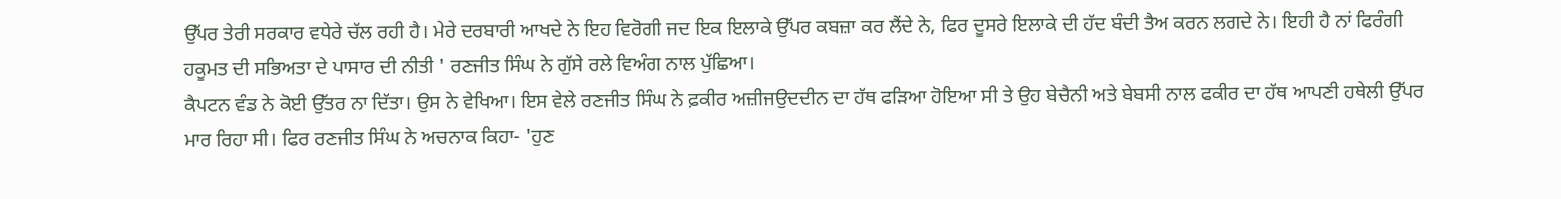ਉੱਪਰ ਤੇਰੀ ਸਰਕਾਰ ਵਧੇਰੇ ਚੱਲ ਰਹੀ ਹੈ। ਮੇਰੇ ਦਰਬਾਰੀ ਆਖਦੇ ਨੇ ਇਹ ਵਿਰੋਗੀ ਜਦ ਇਕ ਇਲਾਕੇ ਉੱਪਰ ਕਬਜ਼ਾ ਕਰ ਲੈਂਦੇ ਨੇ, ਫਿਰ ਦੂਸਰੇ ਇਲਾਕੇ ਦੀ ਹੱਦ ਬੰਦੀ ਤੈਅ ਕਰਨ ਲਗਦੇ ਨੇ। ਇਹੀ ਹੈ ਨਾਂ ਫਿਰੰਗੀ ਹਕੂਮਤ ਦੀ ਸਭਿਅਤਾ ਦੇ ਪਾਸਾਰ ਦੀ ਨੀਤੀ ' ਰਣਜੀਤ ਸਿੰਘ ਨੇ ਗੁੱਸੇ ਰਲੇ ਵਿਅੰਗ ਨਾਲ ਪੁੱਛਿਆ।
ਕੈਪਟਨ ਵੰਡ ਨੇ ਕੋਈ ਉੱਤਰ ਨਾ ਦਿੱਤਾ। ਉਸ ਨੇ ਵੇਖਿਆ। ਇਸ ਵੇਲੇ ਰਣਜੀਤ ਸਿੰਘ ਨੇ ਫ਼ਕੀਰ ਅਜ਼ੀਜਉਦਦੀਨ ਦਾ ਹੱਥ ਫੜਿਆ ਹੋਇਆ ਸੀ ਤੇ ਉਹ ਬੇਚੈਨੀ ਅਤੇ ਬੇਬਸੀ ਨਾਲ ਫਕੀਰ ਦਾ ਹੱਥ ਆਪਣੀ ਹਥੇਲੀ ਉੱਪਰ ਮਾਰ ਰਿਹਾ ਸੀ। ਫਿਰ ਰਣਜੀਤ ਸਿੰਘ ਨੇ ਅਚਨਾਕ ਕਿਹਾ- 'ਹੁਣ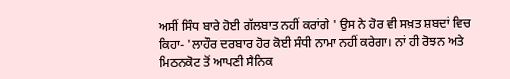ਅਸੀਂ ਸਿੰਧ ਬਾਰੇ ਹੋਈ ਗੱਲਬਾਤ ਨਹੀਂ ਕਰਾਂਗੇ ' ਉਸ ਨੇ ਹੋਰ ਵੀ ਸਖ਼ਤ ਸ਼ਬਦਾਂ ਵਿਚ ਕਿਹਾ- 'ਲਾਹੌਰ ਦਰਬਾਰ ਹੋਰ ਕੋਈ ਸੰਧੀ ਨਾਮਾ ਨਹੀਂ ਕਰੇਗਾ। ਨਾਂ ਹੀ ਰੋਝਨ ਅਤੇ ਮਿਠਨਕੋਟ ਤੋਂ ਆਪਣੀ ਸੈਨਿਕ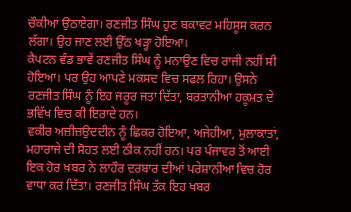ਚੌਕੀਆਂ ਉਠਾਏਗਾ। ਰਣਜੀਤ ਸਿੰਘ ਹੁਣ ਬਕਾਵਟ ਮਹਿਸੂਸ ਕਰਨ ਲੱਗਾ। ਉਹ ਜਾਣ ਲਈ ਉੱਠ ਖੜ੍ਹਾ ਹੋਇਆ।
ਕੈਪਟਨ ਵੰਡ ਭਾਵੇਂ ਰਣਜੀਤ ਸਿੰਘ ਨੂੰ ਮਨਾਉਣ ਵਿਚ ਰਾਜੀ ਨਹੀਂ ਸੀ ਹੋਇਆ। ਪਰ ਉਹ ਆਪਣੇ ਮਕਸਦ ਵਿਚ ਸਫਲ ਰਿਹਾ। ਉਸਨੇ ਰਣਜੀਤ ਸਿੰਘ ਨੂੰ ਇਹ ਜਰੂਰ ਜਤਾ ਦਿੱਤਾ, ਬਰਤਾਨੀਆ ਹਕੂਮਤ ਦੇ ਭਵਿੱਖ ਵਿਚ ਕੀ ਇਰਾਦੇ ਹਨ।
ਵਕੀਰ ਅਜ਼ੀਜ਼ਉਦਦੀਨ ਨੂੰ ਛਿਕਰ ਹੋਇਆ, ਅਜੇਹੀਆ, ਮੁਲਾਕਾਤਾਂ, ਮਹਾਰਾਜੇ ਦੀ ਸੋਹਤ ਲਈ ਠੀਕ ਨਹੀਂ ਹਨ। ਪਰ ਪੰਜਾਵਰ ਤੋਂ ਆਈ ਇਕ ਹੋਰ ਖ਼ਬਰ ਨੇ ਲਾਹੌਰ ਦਰਬਾਰ ਦੀਆਂ ਪਰੇਸ਼ਾਨੀਆ ਵਿਚ ਹੋਰ ਵਾਧਾ ਕਰ ਦਿੱਤਾ। ਰਣਜੀਤ ਸਿੰਘ ਤੱਕ ਇਹ ਖਬਰ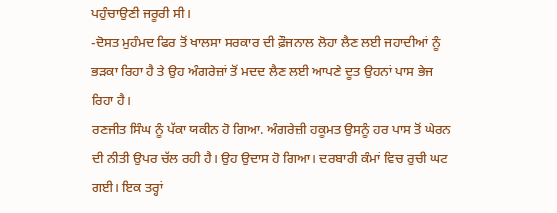ਪਹੁੰਚਾਉਣੀ ਜਰੂਰੀ ਸੀ।
-ਦੋਸਤ ਮੁਹੰਮਦ ਫਿਰ ਤੋਂ ਖਾਲਸਾ ਸਰਕਾਰ ਦੀ ਫ਼ੌਜਨਾਲ ਲੋਹਾ ਲੈਣ ਲਈ ਜਹਾਦੀਆਂ ਨੂੰ ਭੜਕਾ ਰਿਹਾ ਹੈ ਤੇ ਉਹ ਅੰਗਰੇਜ਼ਾਂ ਤੋਂ ਮਦਦ ਲੈਣ ਲਈ ਆਪਣੇ ਦੂਤ ਉਹਨਾਂ ਪਾਸ ਭੇਜ ਰਿਹਾ ਹੈ।
ਰਣਜੀਤ ਸਿੰਘ ਨੂੰ ਪੱਕਾ ਯਕੀਨ ਹੋ ਗਿਆ. ਅੰਗਰੇਜ਼ੀ ਹਕੂਮਤ ਉਸਨੂੰ ਹਰ ਪਾਸ ਤੋਂ ਘੇਰਨ ਦੀ ਨੀਤੀ ਉਪਰ ਚੱਲ ਰਹੀ ਹੈ। ਉਹ ਉਦਾਸ ਹੋ ਗਿਆ। ਦਰਬਾਰੀ ਕੰਮਾਂ ਵਿਚ ਰੁਚੀ ਘਟ ਗਈ। ਇਕ ਤਰ੍ਹਾਂ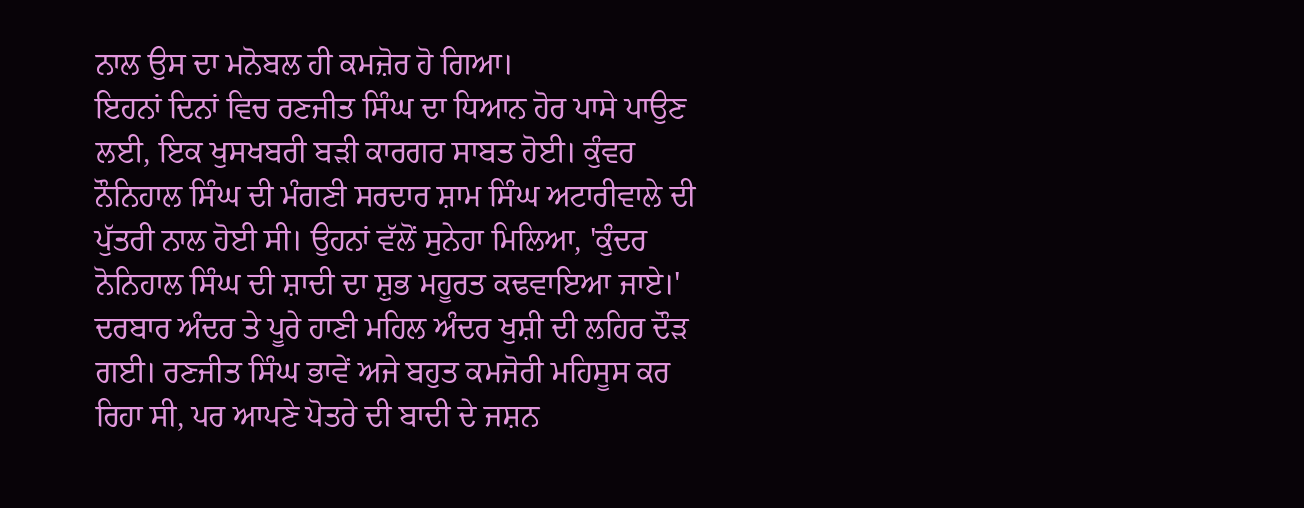ਨਾਲ ਉਸ ਦਾ ਮਨੋਬਲ ਹੀ ਕਮਜ਼ੋਰ ਹੋ ਗਿਆ।
ਇਹਨਾਂ ਦਿਨਾਂ ਵਿਚ ਰਣਜੀਤ ਸਿੰਘ ਦਾ ਧਿਆਨ ਹੋਰ ਪਾਸੇ ਪਾਉਣ ਲਈ, ਇਕ ਖੁਸਖਬਰੀ ਬੜੀ ਕਾਰਗਰ ਸਾਬਤ ਹੋਈ। ਕੁੰਵਰ ਨੌਨਿਹਾਲ ਸਿੰਘ ਦੀ ਮੰਗਣੀ ਸਰਦਾਰ ਸ਼ਾਮ ਸਿੰਘ ਅਟਾਰੀਵਾਲੇ ਦੀ ਪੁੱਤਰੀ ਨਾਲ ਹੋਈ ਸੀ। ਉਹਨਾਂ ਵੱਲੋਂ ਸੁਨੇਹਾ ਮਿਲਿਆ, 'ਕੁੰਦਰ ਨੋਨਿਹਾਲ ਸਿੰਘ ਦੀ ਸ਼ਾਦੀ ਦਾ ਸ਼ੁਭ ਮਹੂਰਤ ਕਢਵਾਇਆ ਜਾਏ।' ਦਰਬਾਰ ਅੰਦਰ ਤੇ ਪੂਰੇ ਹਾਣੀ ਮਹਿਲ ਅੰਦਰ ਖੁਸ਼ੀ ਦੀ ਲਹਿਰ ਦੌੜ ਗਈ। ਰਣਜੀਤ ਸਿੰਘ ਭਾਵੇਂ ਅਜੇ ਬਹੁਤ ਕਮਜੋਰੀ ਮਹਿਸੂਸ ਕਰ ਰਿਹਾ ਸੀ, ਪਰ ਆਪਣੇ ਪੋਤਰੇ ਦੀ ਬਾਦੀ ਦੇ ਜਸ਼ਨ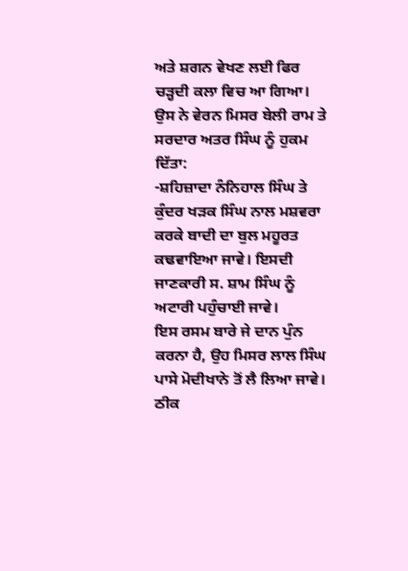ਅਤੇ ਸ਼ਗਨ ਵੇਖਣ ਲਈ ਫਿਰ ਚੜ੍ਹਦੀ ਕਲਾ ਵਿਚ ਆ ਗਿਆ। ਉਸ ਨੇ ਵੇਰਨ ਮਿਸਰ ਬੇਲੀ ਰਾਮ ਤੇ ਸਰਦਾਰ ਅਤਰ ਸਿੰਘ ਨੂੰ ਹੁਕਮ ਦਿੱਤਾ:
-ਸ਼ਹਿਜ਼ਾਦਾ ਨੰਨਿਹਾਲ ਸਿੰਘ ਤੇ ਕੁੰਦਰ ਖੜਕ ਸਿੰਘ ਨਾਲ ਮਸ਼ਵਰਾ ਕਰਕੇ ਬਾਦੀ ਦਾ ਬੁਲ ਮਹੂਰਤ ਕਢਵਾਇਆ ਜਾਵੇ। ਇਸਦੀ ਜਾਣਕਾਰੀ ਸ. ਸ਼ਾਮ ਸਿੰਘ ਨੂੰ ਅਟਾਰੀ ਪਹੁੰਚਾਈ ਜਾਵੇ।
ਇਸ ਰਸਮ ਬਾਰੇ ਜੇ ਦਾਨ ਪੁੰਨ ਕਰਨਾ ਹੈ, ਉਹ ਮਿਸਰ ਲਾਲ ਸਿੰਘ ਪਾਸੇ ਮੋਦੀਖਾਨੇ ਤੋਂ ਲੈ ਲਿਆ ਜਾਵੇ।
ਠੀਕ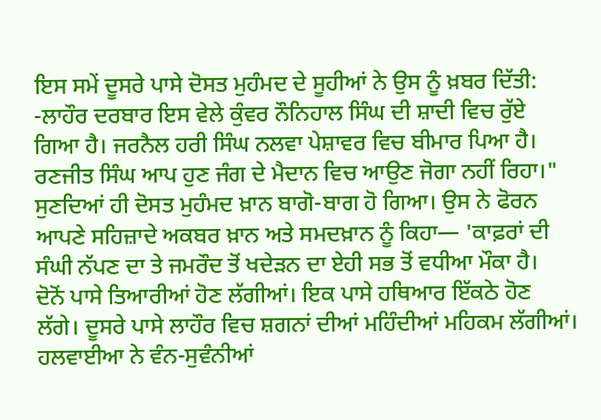ਇਸ ਸਮੇਂ ਦੂਸਰੇ ਪਾਸੇ ਦੋਸਤ ਮੁਹੰਮਦ ਦੇ ਸੂਹੀਆਂ ਨੇ ਉਸ ਨੂੰ ਖ਼ਬਰ ਦਿੱਤੀ: -ਲਾਹੌਰ ਦਰਬਾਰ ਇਸ ਵੇਲੇ ਕੁੰਵਰ ਨੌਨਿਹਾਲ ਸਿੰਘ ਦੀ ਸ਼ਾਦੀ ਵਿਚ ਰੁੱਏ ਗਿਆ ਹੈ। ਜਰਨੈਲ ਹਰੀ ਸਿੰਘ ਨਲਵਾ ਪੇਸ਼ਾਵਰ ਵਿਚ ਬੀਮਾਰ ਪਿਆ ਹੈ। ਰਣਜੀਤ ਸਿੰਘ ਆਪ ਹੁਣ ਜੰਗ ਦੇ ਮੈਦਾਨ ਵਿਚ ਆਉਣ ਜੋਗਾ ਨਹੀਂ ਰਿਹਾ।"
ਸੁਣਦਿਆਂ ਹੀ ਦੋਸਤ ਮੁਹੰਮਦ ਖ਼ਾਨ ਬਾਗੋ-ਬਾਗ ਹੋ ਗਿਆ। ਉਸ ਨੇ ਫੋਰਨ ਆਪਣੇ ਸਹਿਜ਼ਾਦੇ ਅਕਬਰ ਖ਼ਾਨ ਅਤੇ ਸਮਦਖ਼ਾਨ ਨੂੰ ਕਿਹਾ— 'ਕਾਫ਼ਰਾਂ ਦੀ ਸੰਘੀ ਨੱਪਣ ਦਾ ਤੇ ਜਮਰੌਦ ਤੋਂ ਖਦੇੜਨ ਦਾ ਏਹੀ ਸਭ ਤੋਂ ਵਧੀਆ ਮੌਕਾ ਹੈ।
ਦੋਨੋਂ ਪਾਸੇ ਤਿਆਰੀਆਂ ਹੋਣ ਲੱਗੀਆਂ। ਇਕ ਪਾਸੇ ਹਥਿਆਰ ਇੱਕਠੇ ਹੋਣ ਲੱਗੇ। ਦੂਸਰੇ ਪਾਸੇ ਲਾਹੌਰ ਵਿਚ ਸ਼ਗਨਾਂ ਦੀਆਂ ਮਹਿੰਦੀਆਂ ਮਹਿਕਮ ਲੱਗੀਆਂ। ਹਲਵਾਈਆ ਨੇ ਵੰਨ-ਸੁਵੰਨੀਆਂ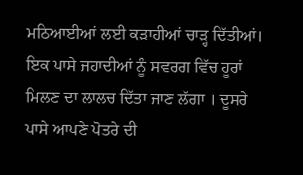ਮਠਿਆਈਆਂ ਲਈ ਕੜਾਹੀਆਂ ਚਾੜ੍ਹ ਦਿੱਤੀਆਂ।
ਇਕ ਪਾਸੇ ਜਹਾਦੀਆਂ ਨੂੰ ਸਵਰਗ ਵਿੱਚ ਹੂਰਾਂ ਮਿਲਣ ਦਾ ਲਾਲਚ ਦਿੱਤਾ ਜਾਣ ਲੱਗਾ । ਦੂਸਰੇ ਪਾਸੇ ਆਪਣੇ ਪੋਤਰੇ ਦੀ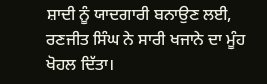ਸ਼ਾਦੀ ਨੂੰ ਯਾਦਗਾਰੀ ਬਨਾਉਣ ਲਈ, ਰਣਜੀਤ ਸਿੰਘ ਨੇ ਸਾਰੀ ਖਜਾਨੇ ਦਾ ਮੂੰਹ ਖੋਹਲ ਦਿੱਤਾ।